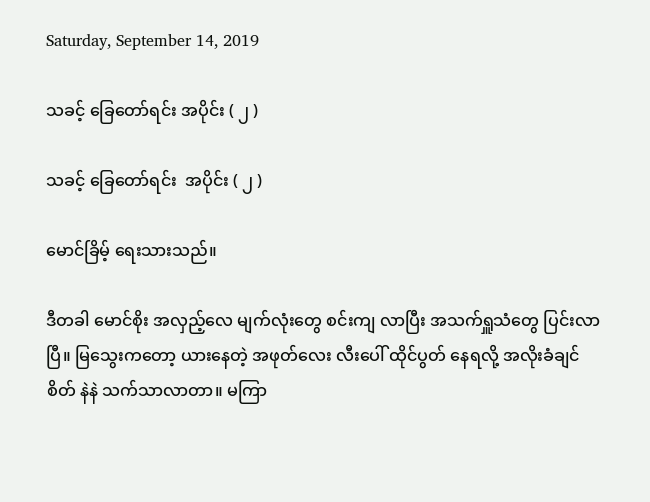Saturday, September 14, 2019

သခင့် ခြေတော်ရင်း အပိုင်း ( ၂ )

သခင့် ခြေတော်ရင်း  အပိုင်း ( ၂ )

မောင်ခြိမ့် ရေးသားသည်။

ဒီတခါ မောင်စိုး အလှည့်လေ မျက်လုံးတွေ စင်းကျ လာပြီး အသက်ရှူသံတွေ ပြင်းလာပြီ။ မြသွေးကတော့ ယားနေတဲ့ အဖုတ်လေး လီးပေါ် ထိုင်ပွတ် နေရလို့ အလိုးခံချင် စိတ် နဲနဲ သက်သာလာတာ။ မကြာ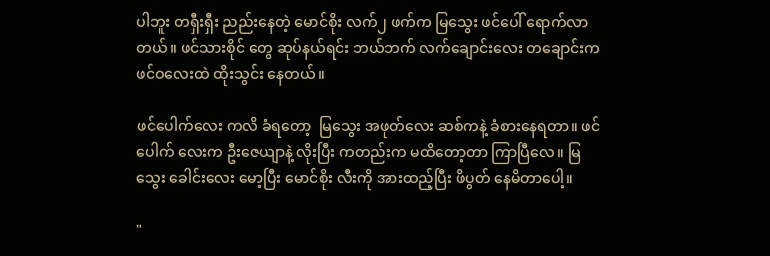ပါဘူး တရှီးရှီး ညည်းနေတဲ့ မောင်စိုး လက်၂ ဖက်က မြသွေး ဖင်ပေါ် ရောက်လာ တယ်။ ဖင်သားစိုင် တွေ ဆုပ်နယ်ရင်း ဘယ်ဘက် လက်ချောင်းလေး တချောင်းက ဖင်ဝလေးထဲ ထိုးသွင်း နေတယ်။

ဖင်ပေါက်လေး ကလိ ခံရတော့  မြသွေး အဖုတ်လေး ဆစ်ကနဲ့ ခံစားနေရတာ။ ဖင်ပေါက် လေးက ဦးဇေယျာနဲ့ လိုးပြီး ကတည်းက မထိတော့တာ ကြာပြီလေ။ မြသွေး ခေါင်းလေး မော့ပြီး မောင်စိုး လီးကို အားထည့်ပြီး ဖိပွတ် နေမိတာပေါ့။

"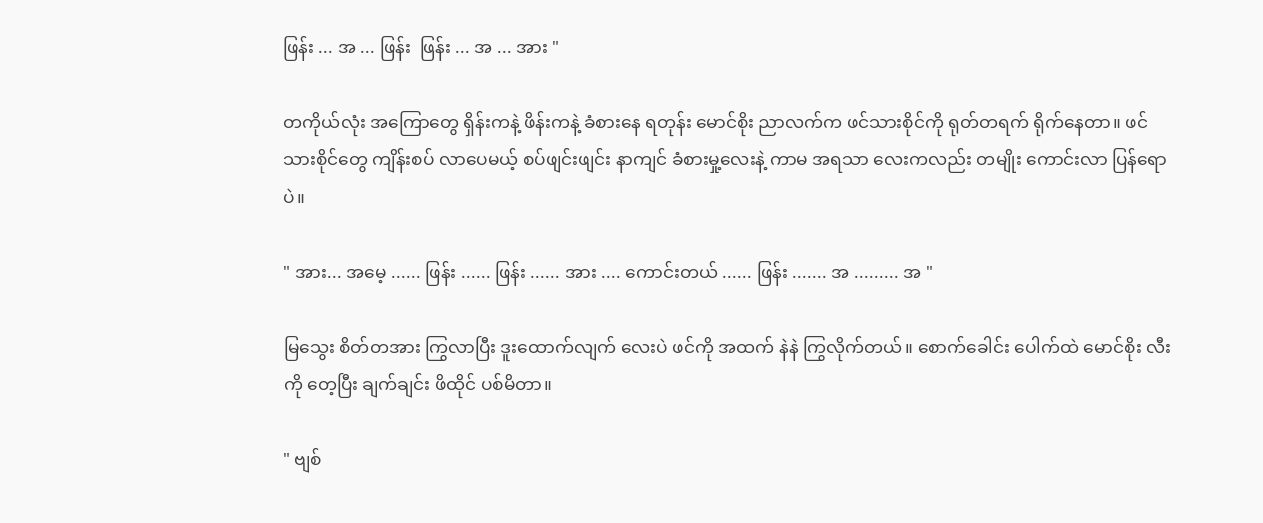ဖြန်း ... အ ... ဖြန်း  ဖြန်း ... အ ... အား "

တကိုယ်လုံး အကြောတွေ ရှိန်းကနဲ့ ဖိန်းကနဲ့ ခံစားနေ ရတုန်း မောင်စိုး ညာလက်က ဖင်သားစိုင်ကို ရုတ်တရက် ရိုက်နေတာ။ ဖင်သားစိုင်တွေ ကျိန်းစပ် လာပေမယ့် စပ်ဖျင်းဖျင်း နာကျင် ခံစားမှု့လေးနဲ့ ကာမ အရသာ လေးကလည်း တမျိုး ကောင်းလာ ပြန်ရောပဲ။

" အား... အမေ့ ...... ဖြန်း ...... ဖြန်း ...... အား .... ကောင်းတယ် ...... ဖြန်း ....... အ ......... အ "

မြသွေး စိတ်တအား ကြွလာပြီး ဒူးထောက်လျက် လေးပဲ ဖင်ကို အထက် နဲနဲ ကြွလိုက်တယ်။ စောက်ခေါင်း ပေါက်ထဲ မောင်စိုး လီးကို တေ့ပြီး ချက်ချင်း ဖိထိုင် ပစ်မိတာ။

" ဗျစ်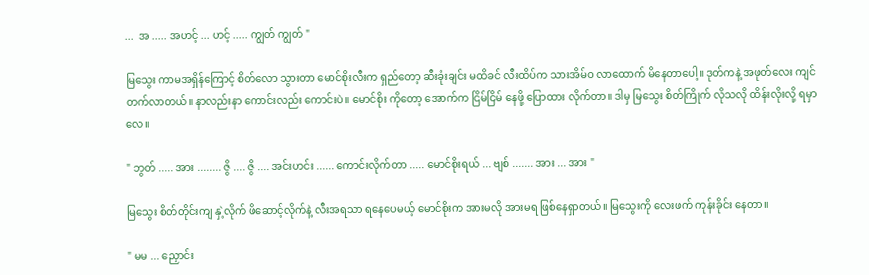...  အ ..... အဟင့် ... ဟင့် ..... ကျွတ် ကျွတ် "

မြသွေး ကာမအရှိန်ကြောင့် စိတ်လော သွားတာ မောင်စိုးလီးက ရှည်တော့ ဆီးခုံးချင်း မထိခင် လီးထိပ်က သားအိမ်ဝ လာထောက် မိနေတာပေါ့။ ဒုတ်ကနဲ့ အဖုတ်လေး ကျင်တက်လာတယ်။ နာလည်းနာ ကောင်းလည်း ကောင်းပဲ။ မောင်စိုး ကိုတော့ အောက်က ငြိမ်ငြိမ် နေဖို့ ပြောထား လိုက်တာ။ ဒါမှ မြသွေး စိတ်ကြိုက် လိုသလို ထိန်းလိုးလို့ ရမှာလေ။

" ဘွတ် ..... အား ........ ဇွိ .... ဇွိ .... အင်းဟင်း ...... ကောင်းလိုက်တာ ..... မောင်စိုးရယ် ... ဗျစ် ....... အား ... အား "

မြသွေး စိတ်တိုင်းကျ နှဲ့လိုက် ဖိဆောင့်လိုက်နဲ့ လီးအရသာ ရနေပေမယ့် မောင်စိုးက အားမလို အားမရ ဖြစ်နေရှာတယ်။ မြသွေးကို လေးဖက် ကုန်းခိုင်း နေတာ။

" မမ ... ညှောင်း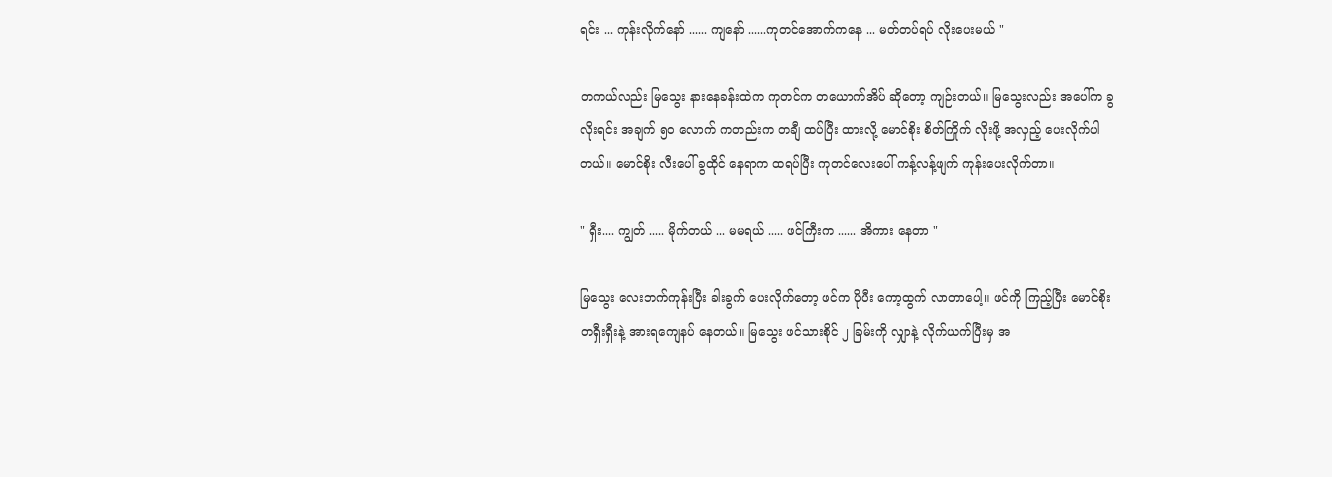ရင်း ... ကုန်းလိုက်နော် ...... ကျနော် ......ကုတင်အောက်ကနေ ... မတ်တပ်ရပ် လိုးပေးမယ် "

တကယ်လည်း မြသွေး နားနေခန်းထဲက ကုတင်က တယောက်အိပ် ဆိုတော့ ကျဉ်းတယ်။ မြသွေးလည်း အပေါ်က ခွလိုးရင်း အချက် ၅၀ လောက် ကတည်းက တချီ ထပ်ပြီး ထားလို့ မောင်စိုး စိတ်ကြိုက် လိုးဖို့ အလှည့် ပေးလိုက်ပါတယ်။ မောင်စိုး လီးပေါ် ခွထိုင် နေရာက ထရပ်ပြီး ကုတင်လေးပေါ် ကန့်လန့်ဖျက် ကုန်းပေးလိုက်တာ။

" ရှီး.... ကျွတ် ..... မိုက်တယ် ... မမရယ် ..... ဖင်ကြီးက ...... အိကား နေတာ "

မြသွေး လေးဘက်ကုန်းပြီး ခါးခွက် ပေးလိုက်တော့ ဖင်က ပိုပီး ကော့ထွက် လာတာပေါ့။ ဖင်ကို ကြည့်ပြီး မောင်စိုး  တရှီးရှီးနဲ့ အားရကျေနပ် နေတယ်။ မြသွေး ဖင်သားစိုင် ၂ ခြမ်းကို လျှာနဲ့ လိုက်ယက်ပြီးမှ အ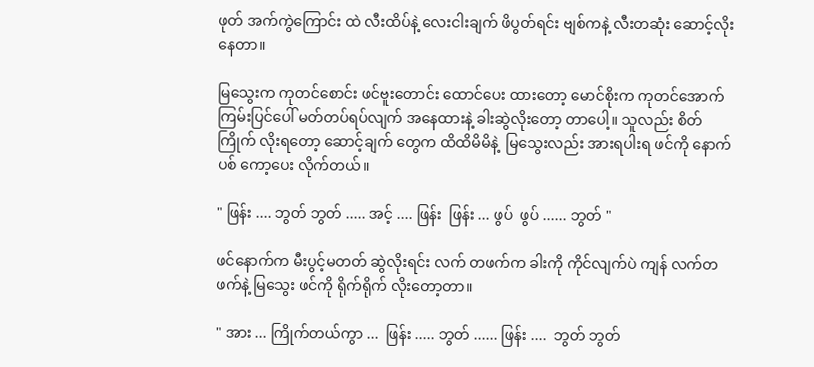ဖုတ် အက်ကွဲကြောင်း ထဲ လီးထိပ်နဲ့ လေးငါးချက် ဖိပွတ်ရင်း ဗျစ်ကနဲ့ လီးတဆုံး ဆောင့်လိုး နေတာ။

မြသွေးက ကုတင်စောင်း ဖင်ဗူးတောင်း ထောင်ပေး ထားတော့ မောင်စိုးက ကုတင်အောက် ကြမ်းပြင်ပေါ် မတ်တပ်ရပ်လျက် အနေထားနဲ့ ခါးဆွဲလိုးတော့ တာပေါ့။ သူလည်း စိတ်ကြိုက် လိုးရတော့ ဆောင့်ချက် တွေက ထိထိမိမိနဲ့  မြသွေးလည်း အားရပါးရ ဖင်ကို နောက်ပစ် ကော့ပေး လိုက်တယ်။

" ဖြန်း .... ဘွတ် ဘွတ် ..... အင့် .... ဖြန်း  ဖြန်း ... ဖွပ်  ဖွပ် ...... ဘွတ် "

ဖင်နောက်က မီးပွင့်မတတ် ဆွဲလိုးရင်း လက် တဖက်က ခါးကို ကိုင်လျက်ပဲ ကျန် လက်တဖက်နဲ့ မြသွေး ဖင်ကို ရိုက်ရိုက် လိုးတော့တာ။

" အား ... ကြိုက်တယ်ကွာ ...  ဖြန်း ..... ဘွတ် ...... ဖြန်း ....  ဘွတ် ဘွတ်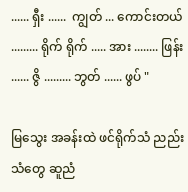...... ရှီး ......  ကျွတ် ... ကောင်းတယ် ......... ရိုက် ရိုက် ..... အား ........ ဖြန်း ...... ဇွိ ......... ဘွတ် ...... ဖွပ် "

မြသွေး အခန်းထဲ ဖင်ရိုက်သံ ညည်းသံတွေ ဆူညံ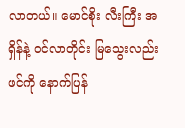လာတယ်။ မောင်စိုး လီးကြီး အရှိန်နဲ့ ဝင်လာတိုင်း မြသွေးလည်း ဖင်ကို နောက်ပြန်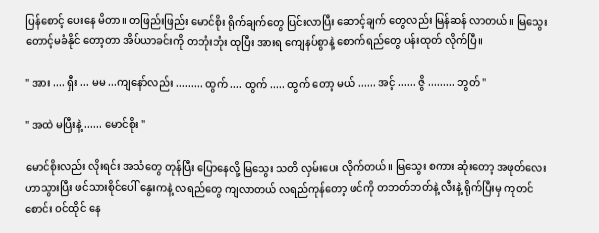ပြန်စောင့် ပေးနေ မိတာ။ တဖြည်းဖြည်း မောင်စိုး ရိုက်ချက်တွေ ပြင်းလာပြီး ဆောင့်ချက် တွေလည်း မြန်ဆန် လာတယ်။ မြသွေး တောင့်မခံနိုင် တော့တာ အိပ်ယာခင်းကို တဘုံးဘုံး ထုပြီး အားရ ကျေနပ်စွာနဲ့ စောက်ရည်တွေ ပန်းထုတ် လိုက်ပြီ။

" အား .... ရှီး ... မမ ...ကျနော်လည်း ......... ထွက် .... ထွက် ..... ထွက် တော့ မယ် ...... အင့် ...... ဇွိ ......... ဘွတ် "

" အထဲ မပြီးနဲ့ ...... မောင်စိုး "

မောင်စိုးလည်း လိုးရင်း အသံတွေ တုန်ပြီး ပြောနေလို့ မြသွေး သတိ လှမ်းပေး လိုက်တယ်။ မြသွေး စကား ဆုံးတော့ အဖုတ်လေး ဟာသွားပြီး ဖင်သားစိုင်ပေါ် နွေးကနဲ့ လရည်တွေ ကျလာတယ် လရည်ကုန်တော့ ဖင်ကို တဘတ်ဘတ်နဲ့ လီးနဲ့ ရိုက်ပြီးမှ ကုတင်စောင်း ဝင်ထိုင် နေ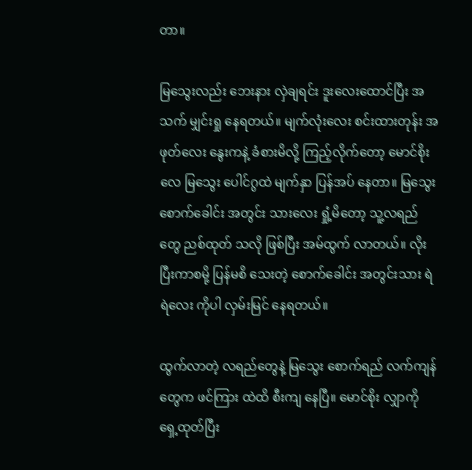တာ။

မြသွေးလည်း ဘေးနား လှဲချရင်း ဒူးလေးထောင်ပြီး အသက် မျှင်းရှု နေရတယ်။ မျက်လုံးလေး စင်းထားတုန်း အဖုတ်လေး နွေးကနဲ့ ခံစားမိလို့ ကြည့်လိုက်တော့ မောင်စိုးလေ မြသွေး ပေါင်ဂွထဲ မျက်နှာ ပြန်အပ် နေတာ။ မြသွေး စောက်ခေါင်း အတွင်း သားလေး ရှုံ့မိတော့ သူ့လရည်တွေ ညစ်ထုတ် သလို ဖြစ်ပြီး အမ်ထွက် လာတယ်။ လိုးပြီးကာစမို့ ပြန်မစိ သေးတဲ့ စောက်ခေါင်း အတွင်းသား ရဲရဲလေး ကိုပါ လှမ်းမြင် နေရတယ်။

ထွက်လာတဲ့ လရည်တွေနဲ့ မြသွေး စောက်ရည် လက်ကျန်တွေက ဖင်ကြား ထဲထိ စီးကျ နေပြီ။ မောင်စိုး လျှာကို ရှေ့ထုတ်ပြီး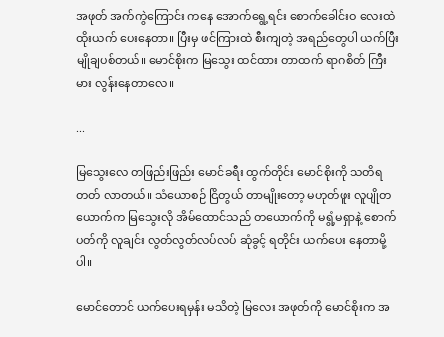အဖုတ် အက်ကွဲကြောင်း ကနေ အောက်ရွေ့ရင်း စောက်ခေါင်းဝ လေးထဲ ထိုးယက် ပေးနေတာ။ ပြီးမှ ဖင်ကြားထဲ စီးကျတဲ့ အရည်တွေပါ ယက်ပြီး မျိုချပစ်တယ်။ မောင်စိုးက မြသွေး ထင်ထား တာထက် ရာဂစိတ် ကြီးမား လွန်းနေတာလေ။

...

မြသွေးလေ တဖြည်းဖြည်း မောင်ခရီး ထွက်တိုင်း မောင်စိုးကို သတိရတတ် လာတယ်။ သံယောစဉ် ငြိတွယ် တာမျိုးတော့ မဟုတ်ဖူး လူပျိုတယောက်က မြသွေးလို အိမ်ထောင်သည် တယောက်ကို မရွံ့မရှာနဲ့ စောက်ပတ်ကို လူချင်း လွတ်လွတ်လပ်လပ် ဆုံခွင့် ရတိုင်း ယက်ပေး နေတာမို့ပါ။

မောင်တောင် ယက်ပေးရမှန်း မသိတဲ့ မြလေး အဖုတ်ကို မောင်စိုးက အ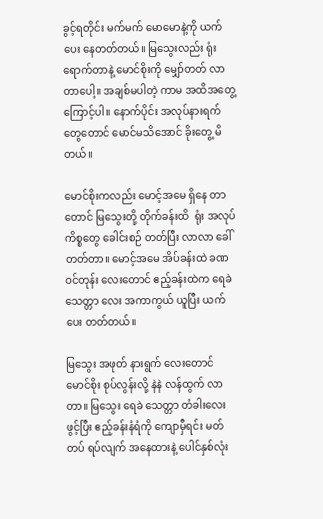ခွင့်ရတိုင်း မက်မက် မောမောနဲ့ကို ယက်ပေး နေတတ်တယ်။ မြသွေးလည်း ရုံးရောက်တာနဲ့ မောင်စိုးကို မျှော်တတ် လာတာပေါ့။ အချစ်မပါတဲ့ ကာမ အထိအတွေ့ကြောင့်ပါ။ နောက်ပိုင်း အလုပ်နားရက် တွေတောင် မောင်မသိအောင် ခိုးတွေ့ မိတယ်။

မောင်စိုးကလည်း မောင့်အမေ ရှိနေ တာတောင် မြသွေးတို့ တိုက်ခန်းထိ  ရုံး အလုပ်ကိစ္စတွေ ခေါင်းစဉ် တတ်ပြီး လာလာ ခေါ်တတ်တာ။ မောင့်အမေ အိပ်ခန်းထဲ ခဏ ဝင်တုန်း လေးတောင် ဧည့်ခန်းထဲက ရေခဲသေတ္တာ လေး အကာကွယ် ယူပြီး ယက်ပေး တတ်တယ်။

မြသွေး အဖုတ် နားရွက် လေးတောင် မောင်စိုး စုပ်လွန်းလို့ နဲနဲ လန်ထွက် လာတာ။ မြသွေး ရေခဲ သေတ္တာ တံခါးလေး ဖွင့်ပြီး ဧည့်ခန်းနံရံကို ကျောမှီရင်း မတ်တပ် ရပ်လျက် အနေထားနဲ့ ပေါင်နှစ်လုံး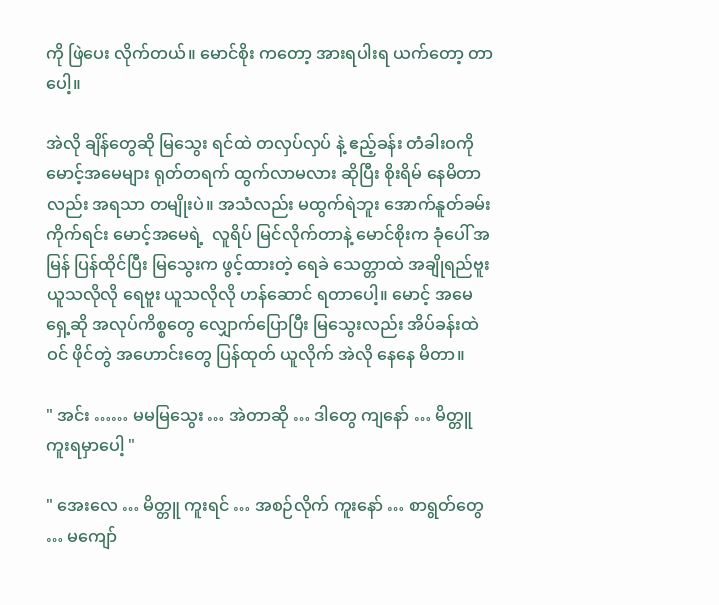ကို ဖြဲပေး လိုက်တယ်။ မောင်စိုး ကတော့ အားရပါးရ ယက်တော့ တာပေါ့။

အဲလို ချိန်တွေဆို မြသွေး ရင်ထဲ တလှပ်လှပ် နဲ့ ဧည့်ခန်း တံခါးဝကို မောင့်အမေများ ရုတ်တရက် ထွက်လာမလား ဆိုပြီး စိုးရိမ် နေမိတာလည်း အရသာ တမျိုးပဲ။ အသံလည်း မထွက်ရဲဘူး အောက်နူတ်ခမ်း ကိုက်ရင်း မောင့်အမေရဲ့  လူရိပ် မြင်လိုက်တာနဲ့ မောင်စိုးက ခုံပေါ် အမြန် ပြန်ထိုင်ပြီး မြသွေးက ဖွင့်ထားတဲ့ ရေခဲ သေတ္တာထဲ အချိုရည်ဗူး ယူသလိုလို ရေဗူး ယူသလိုလို ဟန်ဆောင် ရတာပေါ့။ မောင့် အမေရှေ့ဆို အလုပ်ကိစ္စတွေ လျှောက်ပြောပြီး မြသွေးလည်း အိပ်ခန်းထဲဝင် ဖိုင်တွဲ အဟောင်းတွေ ပြန်ထုတ် ယူလိုက် အဲလို နေနေ မိတာ။

" အင်း …… မမမြသွေး … အဲတာဆို … ဒါတွေ ကျနော် … မိတ္တူ ကူးရမှာပေါ့ "

" အေးလေ … မိတ္တူ ကူးရင် … အစဉ်လိုက် ကူးနော် … စာရွတ်တွေ … မကျော်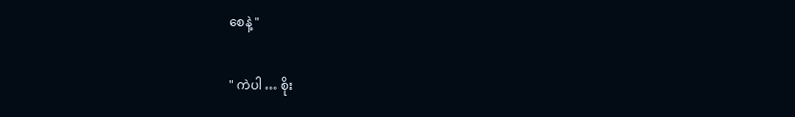စေနဲ့ "

" ကဲပါ … စိုး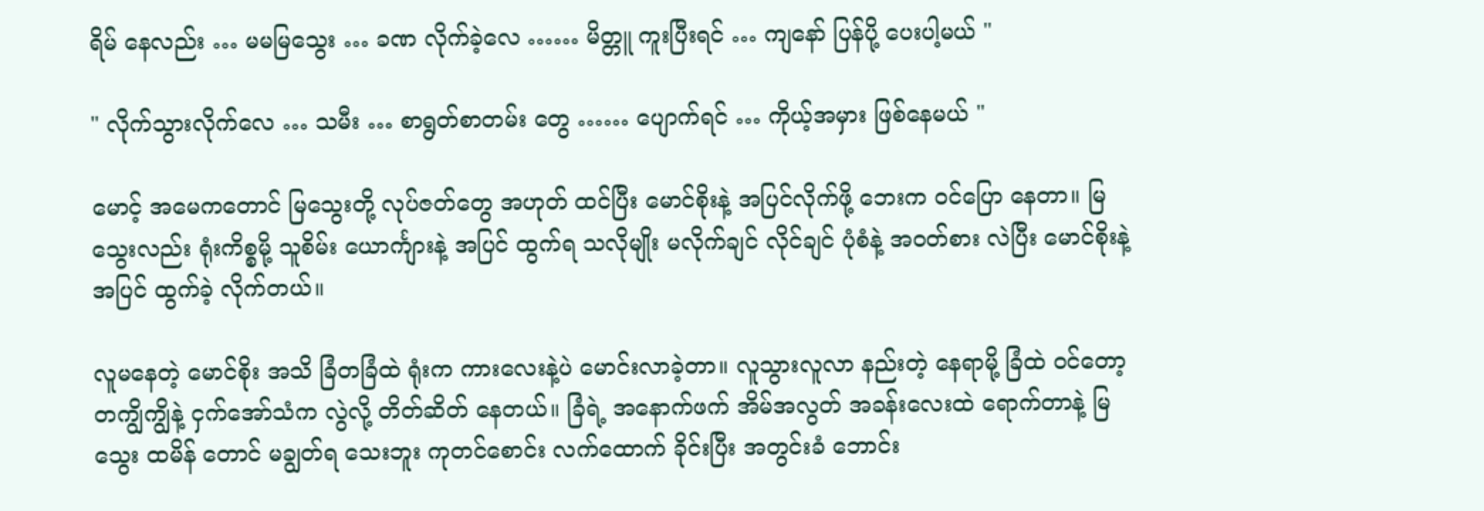ရိမ် နေလည်း … မမမြသွေး … ခဏ လိုက်ခဲ့လေ …… မိတ္တူ ကူးပြီးရင် … ကျနော် ပြန်ပို့ ပေးပါ့မယ် "

" လိုက်သွားလိုက်လေ … သမီး … စာရွတ်စာတမ်း တွေ …… ပျောက်ရင် … ကိုယ့်အမှား ဖြစ်နေမယ် "

မောင့် အမေကတောင် မြသွေးတို့ လုပ်ဇတ်တွေ အဟုတ် ထင်ပြီး မောင်စိုးနဲ့ အပြင်လိုက်ဖို့ ဘေးက ဝင်ပြော နေတာ။ မြသွေးလည်း ရုံးကိစ္စမို့ သူစိမ်း ယောင်္ကျားနဲ့ အပြင် ထွက်ရ သလိုမျိုး မလိုက်ချင် လိုင်ချင် ပုံစံနဲ့ အဝတ်စား လဲပြီး မောင်စိုးနဲ့ အပြင် ထွက်ခဲ့ လိုက်တယ်။

လူမနေတဲ့ မောင်စိုး အသိ ခြံတခြံထဲ ရုံးက ကားလေးနဲ့ပဲ မောင်းလာခဲ့တာ။ လူသွားလူလာ နည်းတဲ့ နေရာမို့ ခြံထဲ ဝင်တော့ တကျွိကျွိနဲ့ ငှက်အော်သံက လွဲလို့ တိတ်ဆိတ် နေတယ်။ ခြံရဲ့ အနောက်ဖက် အိမ်အလွတ် အခန်းလေးထဲ ရောက်တာနဲ့ မြသွေး ထမိန် တောင် မချွတ်ရ သေးဘူး ကုတင်စောင်း လက်ထောက် ခိုင်းပြီး အတွင်းခံ ဘောင်း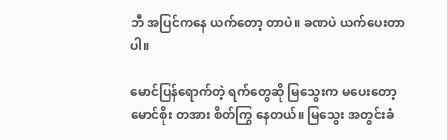ဘီ အပြင်ကနေ ယက်တော့ တာပဲ။ ခဏပဲ ယက်ပေးတာပါ။

မောင်ပြန်ရောက်တဲ့ ရက်တွေဆို မြသွေးက မပေးတော့ မောင်စိုး တအား စိတ်ကြွ နေတယ်။ မြသွေး အတွင်းခံ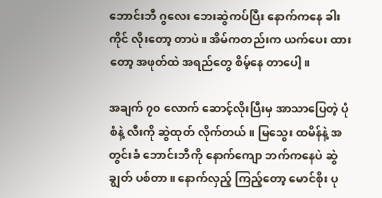ဘောင်းဘီ ဂွလေး ဘေးဆွဲကပ်ပြီး နောက်ကနေ ခါးကိုင် လိုးတော့ တာပဲ။ အိမ်ကတည်းက ယက်ပေး ထားတော့ အဖုတ်ထဲ အရည်တွေ စိမ့်နေ တာပေါ့။

အချက် ၇၀ လောက် ဆောင့်လိုးပြီးမှ အာသာပြေတဲ့ ပုံစံနဲ့ လီးကို ဆွဲထုတ် လိုက်တယ်။ မြသွေး ထမိန်နဲ့ အတွင်းခံ ဘောင်းဘီကို နောက်ကျော ဘက်ကနေပဲ ဆွဲချွတ် ပစ်တာ။ နောက်လှည့် ကြည့်တော့ မောင်စိုး ပု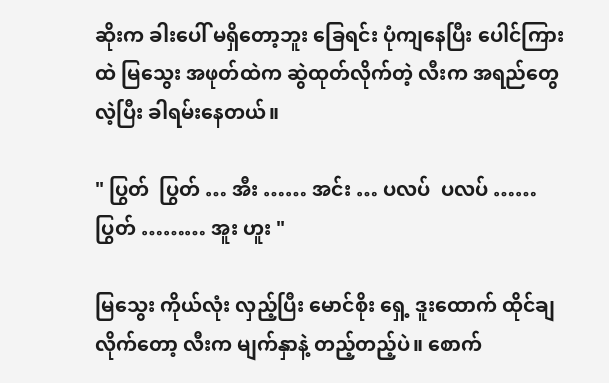ဆိုးက ခါးပေါ် မရှိတော့ဘူး ခြေရင်း ပုံကျနေပြီး ပေါင်ကြားထဲ မြသွေး အဖုတ်ထဲက ဆွဲထုတ်လိုက်တဲ့ လီးက အရည်တွေ လဲ့ပြီး ခါရမ်းနေတယ်။

" ပြွတ်  ပြွတ် … အီး …… အင်း … ပလပ်  ပလပ် …… ပြွတ် ……… အူး ဟူး "

မြသွေး ကိုယ်လုံး လှည့်ပြီး မောင်စိုး ရှေ့ ဒူးထောက် ထိုင်ချလိုက်တော့ လီးက မျက်နှာနဲ့ တည့်တည့်ပဲ။ စောက်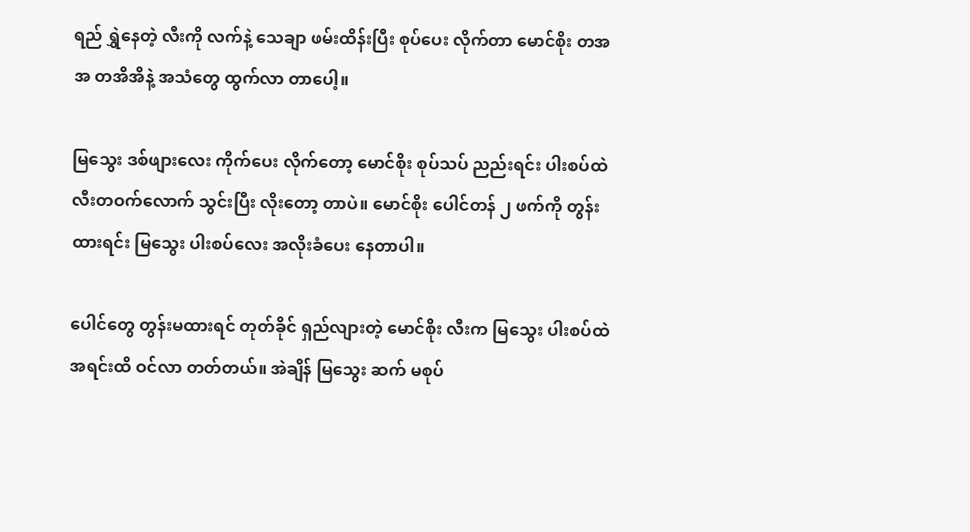ရည် ရွှဲနေတဲ့ လီးကို လက်နဲ့ သေချာ ဖမ်းထိန်းပြီး စုပ်ပေး လိုက်တာ မောင်စိုး တအအ တအိအိနဲ့ အသံတွေ ထွက်လာ တာပေါ့။

မြသွေး ဒစ်ဖျားလေး ကိုက်ပေး လိုက်တော့ မောင်စိုး စုပ်သပ် ညည်းရင်း ပါးစပ်ထဲ လီးတဝက်လောက် သွင်းပြီး လိုးတော့ တာပဲ။ မောင်စိုး ပေါင်တန် ၂ ဖက်ကို တွန်းထားရင်း မြသွေး ပါးစပ်လေး အလိုးခံပေး နေတာပါ။

ပေါင်တွေ တွန်းမထားရင် တုတ်ခိုင် ရှည်လျားတဲ့ မောင်စိုး လီးက မြသွေး ပါးစပ်ထဲ အရင်းထိ ဝင်လာ တတ်တယ်။ အဲချိန် မြသွေး ဆက် မစုပ်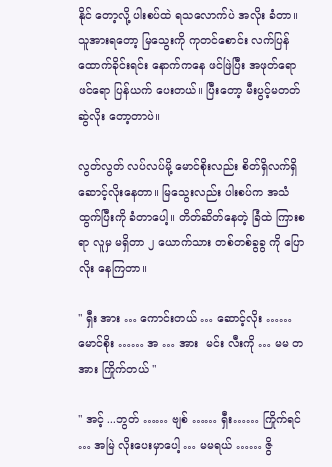နိုင် တော့လို့ ပါးစပ်ထဲ ရသလောက်ပဲ အလိုး ခံတာ။သူအားရတော့ မြသွေးကို ကုတင်စောင်း လက်ပြန် ထောက်ခိုင်းရင်း နောက်ကနေ ဖင်ဖြဲပြီး အဖုတ်ရော ဖင်ရော ပြန်ယက် ပေးတယ်။ ပြီးတော့ မီးပွင့်မတတ် ဆွဲလိုး တော့တာပဲ။

လွတ်လွတ် လပ်လပ်မို့ မောင်စိုးလည်း စိတ်ရှိလက်ရှိ ဆောင့်လိုးနေတာ။ မြသွေးလည်း ပါးစပ်က အသံထွက်ပြီးကို ခံတာပေါ့။ တိတ်ဆိတ်နေတဲ့ ခြံထဲ ကြားစရာ လူမှ မရှိတာ ၂ ယောက်သား တစ်တစ်ခွခွ ကို ပြောလိုး နေကြတာ။

" ရှီး အား … ကောင်းတယ် … ဆောင့်လိုး …… မောင်စိုး …… အ … အား  မင်း လီးကို … မမ တအား ကြိုက်တယ် "

" အင့် ...ဘွတ် …… ဗျစ် …… ရှီး…… ကြိုက်ရင် … အမြဲ လိုးပေးမှာပေါ့ … မမရယ် …… ဇွိ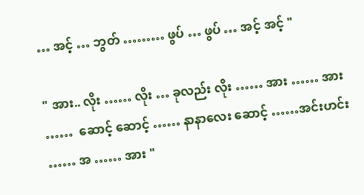… အင့် … ဘွတ် ……… ဖွပ် … ဖွပ် … အင့် အင့် "

" အား.. လိုး …… လိုး … ခုလည်း လိုး …… အား …… အား ……  ဆောင့် ဆောင့် …… နာနာလေး ဆောင့် ……အင်းဟင်း …… အ …… အား "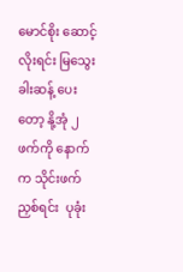မောင်စိုး ဆောင့်လိုးရင်း မြသွေး ခါးဆန့် ပေးတော့ နို့အုံ ၂ ဖက်ကို နောက်က သိုင်းဖက်ညှစ်ရင်း  ပုခုံး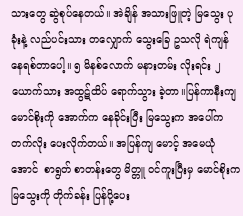သားတွေ ဆွဲစုပ်နေတယ်။ အဲချိန် အသားဖြူတဲ့ မြသွေး ပုခုံးနဲ့ လည်ပင်းသား တလျှောက် သွေးခြေ ဥသလို ရဲကျန် နေရစ်တာပေါ့။ ၅ မိနစ်လောက် မနားတမ်း လိုးရင်း ၂ ယောက်သား အထွဋ်ထိပ် ရောက်သွား ခဲ့တာ။ပြန်ကာနီးကျ မောင်စိုးကို အောက်က နေခိုင်းပြီး မြသွေးက အပေါ်က တက်လိုး ပေးလိုက်တယ်။ အပြန်ကျ မောင့် အမေယုံအောင်  စာရွတ် စာတန်းတွေ မိတ္တူ ဝင်ကူးပြီးမှ မောင်စိုးက မြသွေးကို တိုက်ခန်း ပြန်ပို့ပေး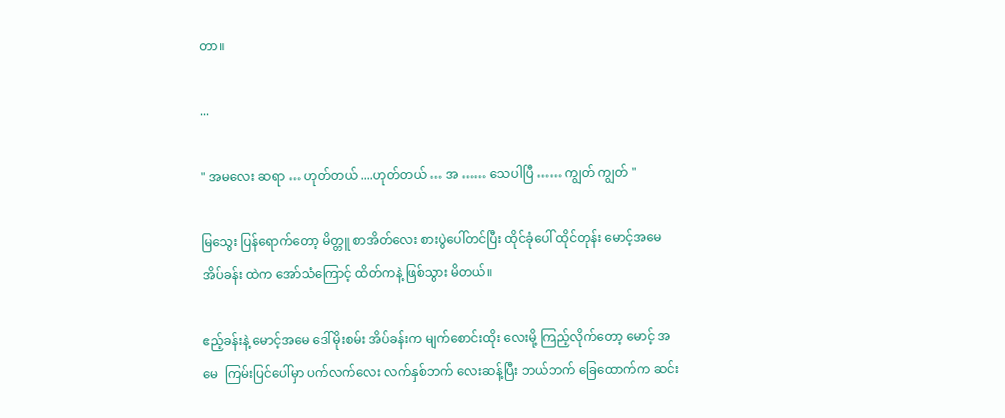တာ။

...

" အမလေး ဆရာ … ဟုတ်တယ် ....ဟုတ်တယ် … အ …… သေပါပြီ …… ကျွတ် ကျွတ် "

မြသွေး ပြန်ရောက်တော့ မိတ္တူ စာအိတ်လေး စားပွဲပေါ်တင်ပြီး ထိုင်ခုံပေါ် ထိုင်တုန်း မောင့်အမေ အိပ်ခန်း ထဲက အော်သံကြောင့် ထိတ်ကနဲ့ ဖြစ်သွား မိတယ်။

ဧည့်ခန်းနဲ့ မောင့်အမေ ဒေါ်မိုးစမ်း အိပ်ခန်းက မျက်စောင်းထိုး လေးမို့ ကြည့်လိုက်တော့ မောင့် အမေ  ကြမ်းပြင်ပေါ်မှာ ပက်လက်လေး လက်နှစ်ဘက် လေးဆန့်ပြီး ဘယ်ဘက် ခြေထောက်က ဆင်း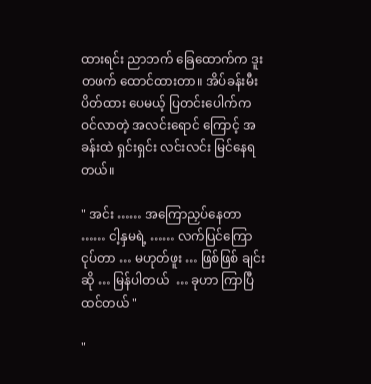ထားရင်း ညာဘက် ခြေထောက်က ဒူးတဖက် ထောင်ထားတာ။ အိပ်ခန်းမီး ပိတ်ထား ပေမယ့် ပြတင်းပေါက်က ဝင်လာတဲ့ အလင်းရောင် ကြောင့် အခန်းထဲ ရှင်းရှင်း လင်းလင်း မြင်နေရတယ်။

" အင်း …… အကြောညှပ်နေတာ …… ငါ့နှမရဲ့ …… လက်ပြင်ကြော ငုပ်တာ … မဟုတ်ဖူး … ဖြစ်ဖြစ် ချင်းဆို … မြန်ပါတယ်  … ခုဟာ ကြာပြီ ထင်တယ် "

"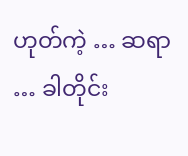ဟုတ်ကဲ့ … ဆရာ … ခါတိုင်း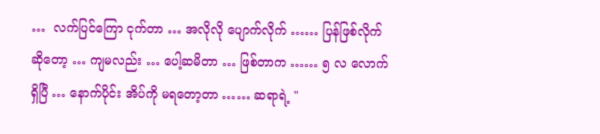…  လက်ပြင်ကြော ငုက်တာ … အလိုလို ပျောက်လိုက် …… ပြန်ဖြစ်လိုက် ဆိုတော့ … ကျမလည်း … ပေါ့ဆမိတာ … ဖြစ်တာက …… ၅ လ လောက်ရှိပြီ … နောက်ပိုင်း အိပ်ကို မရတော့တာ …… ဆရာရဲ့ "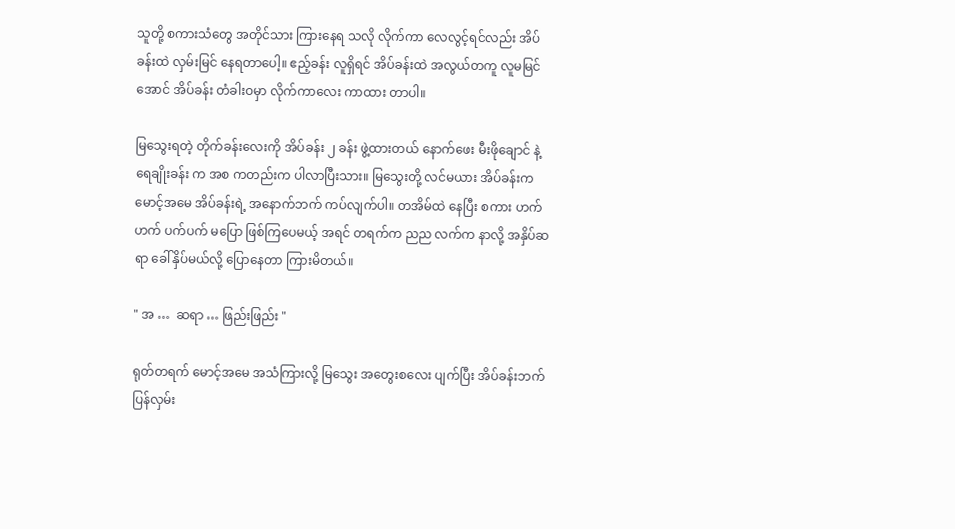သူတို့ စကားသံတွေ အတိုင်သား ကြားနေရ သလို လိုက်ကာ လေလွင့်ရင်လည်း အိပ်ခန်းထဲ လှမ်းမြင် နေရတာပေါ့။ ဧည့်ခန်း လူရှိရင် အိပ်ခန်းထဲ အလွယ်တကူ လူမမြင်အောင် အိပ်ခန်း တံခါးဝမှာ လိုက်ကာလေး ကာထား တာပါ။

မြသွေးရတဲ့ တိုက်ခန်းလေးကို အိပ်ခန်း ၂ ခန်း ဖွဲ့ထားတယ် နောက်ဖေး မီးဖိုချောင် နဲ့ ရေချိုးခန်း က အစ ကတည်းက ပါလာပြီးသား။ မြသွေးတို့ လင်မယား အိပ်ခန်းက မောင့်အမေ အိပ်ခန်းရဲ့ အနောက်ဘက် ကပ်လျက်ပါ။ တအိမ်ထဲ နေပြီး စကား ဟက်ဟက် ပက်ပက် မပြော ဖြစ်ကြပေမယ့် အရင် တရက်က ညည လက်က နာလို့ အနှိပ်ဆရာ ခေါ်နှိပ်မယ်လို့ ပြောနေတာ ကြားမိတယ်။

" အ …  ဆရာ … ဖြည်းဖြည်း "

ရုတ်တရက် မောင့်အမေ အသံကြားလို့ မြသွေး အတွေးစလေး ပျက်ပြီး အိပ်ခန်းဘက် ပြန်လှမ်း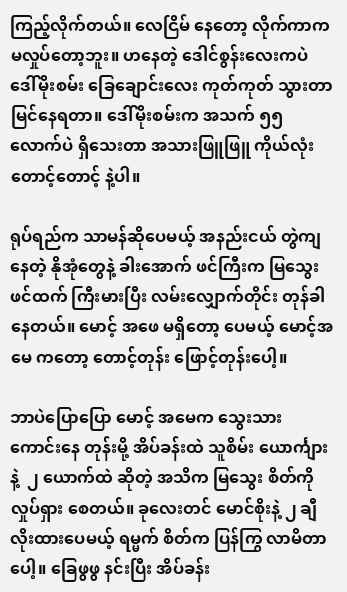ကြည့်လိုက်တယ်။ လေငြိမ် နေတော့ လိုက်ကာက မလှုပ်တော့ဘူး။ ဟနေတဲ့ ဒေါင်စွန်းလေးကပဲ ဒေါ်မိုးစမ်း ခြေချောင်းလေး ကုတ်ကုတ် သွားတာ မြင်နေရတာ။ ဒေါ်မိုးစမ်းက အသက် ၅၅ လောက်ပဲ ရှိသေးတာ အသားဖြူဖြူ ကိုယ်လုံး တောင့်တောင့် နဲ့ပါ။

ရုပ်ရည်က သာမန်ဆိုပေမယ့် အနည်းငယ် တွဲကျနေတဲ့ နိုအုံတွေနဲ့ ခါးအောက် ဖင်ကြီးက မြသွေး ဖင်ထက် ကြီးမားပြီး လမ်းလျှောက်တိုင်း တုန်ခါ နေတယ်။ မောင့် အဖေ မရှိတော့ ပေမယ့် မောင့်အမေ ကတော့ တောင့်တုန်း ဖြောင့်တုန်းပေါ့။

ဘာပဲပြောပြော မောင့် အမေက သွေးသား ကောင်းနေ တုန်းမို့ အိပ်ခန်းထဲ သူစိမ်း ယောင်္ကျားနဲ့  ၂ ယောက်ထဲ ဆိုတဲ့ အသိက မြသွေး စိတ်ကို လှုပ်ရှား စေတယ်။ ခုလေးတင် မောင်စိုးနဲ့ ၂ ချီ လိုးထားပေမယ့် ရမ္မက် စိတ်က ပြန်ကြွ လာမိတာပေါ့။ ခြေဖွဖွ နင်းပြီး အိပ်ခန်း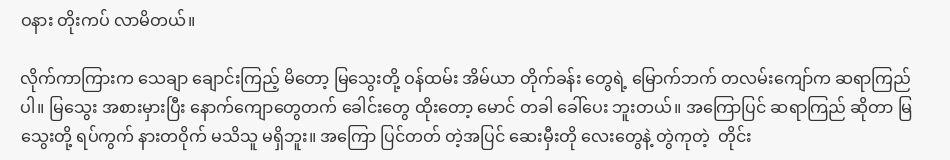ဝနား တိုးကပ် လာမိတယ်။

လိုက်ကာကြားက သေချာ ချောင်းကြည့် မိတော့ မြသွေးတို့ ဝန်ထမ်း အိမ်ယာ တိုက်ခန်း တွေရဲ့ မြောက်ဘက် တလမ်းကျော်က ဆရာကြည်ပါ။ မြသွေး အစားမှားပြီး နောက်ကျောတွေတက် ခေါင်းတွေ ထိုးတော့ မောင် တခါ ခေါ်ပေး ဘူးတယ်။ အကြောပြင် ဆရာကြည် ဆိုတာ မြသွေးတို့ ရပ်ကွက် နားတဝိုက် မသိသူ မရှိဘူး။ အကြော ပြင်တတ် တဲ့အပြင် ဆေးမှီးတို လေးတွေနဲ့ တွဲကုတဲ့  တိုင်း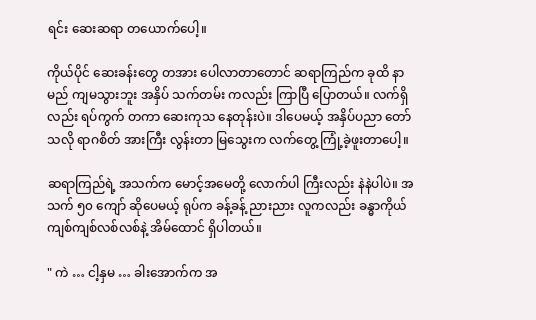ရင်း ဆေးဆရာ တယောက်ပေါ့။

ကိုယ်ပိုင် ဆေးခန်းတွေ တအား ပေါလာတာတောင် ဆရာကြည်က ခုထိ နာမည် ကျမသွားဘူး အနှိပ် သက်တမ်း ကလည်း ကြာပြီ ပြောတယ်။ လက်ရှိလည်း ရပ်ကွက် တကာ ဆေးကုသ နေတုန်းပဲ။ ဒါပေမယ့် အနှိပ်ပညာ တော်သလို ရာဂစိတ် အားကြီး လွန်းတာ မြသွေးက လက်တွေ့ ကြုံ့ခဲ့ဖူးတာပေါ့။

ဆရာကြည်ရဲ့ အသက်က မောင့်အမေတို့ လောက်ပါ ကြီးလည်း နဲနဲပါပဲ။ အသက် ၅၀ ကျော် ဆိုပေမယ့် ရုပ်က ခန့်ခန့် ညားညား လူကလည်း ခန္ဓာကိုယ် ကျစ်ကျစ်လစ်လစ်နဲ့ အိမ်ထောင် ရှိပါတယ်။

" ကဲ … ငါ့နှမ … ခါးအောက်က အ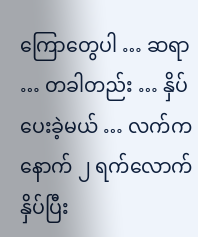ကြောတွေပါ … ဆရာ … တခါတည်း … နှိပ်ပေးခဲ့မယ် … လက်က နောက် ၂ ရက်လောက် နှိပ်ပြီး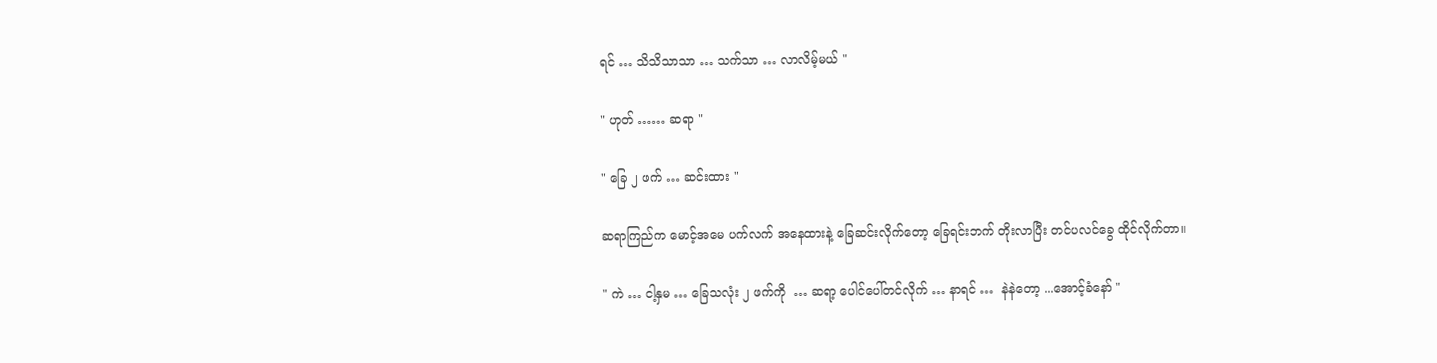ရင် … သိသိသာသာ … သက်သာ … လာလိမ့်မယ် "

" ဟုတ် …… ဆရာ "

" ခြေ ၂ ဖက် … ဆင်းထား "

ဆရာကြည်က မောင့်အမေ ပက်လက် အနေထားနဲ့ ခြေဆင်းလိုက်တော့ ခြေရင်းဘက် တိုးလာပြီး တင်ပလင်ခွေ ထိုင်လိုက်တာ။

" ကဲ … ငါ့နှမ … ခြေသလုံး ၂ ဖက်ကို  … ဆရာ့ ပေါင်ပေါ်တင်လိုက် … နာရင် …  နဲနဲတော့ ...အောင့်ခံနော် "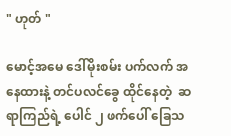" ဟုတ် "

မောင့်အမေ ဒေါ်မိုးစမ်း ပက်လက် အနေထားနဲ့ တင်ပလင်ခွေ ထိုင်နေတဲ့  ဆရာကြည်ရဲ့ ပေါင် ၂ ဖက်ပေါ် ခြေသ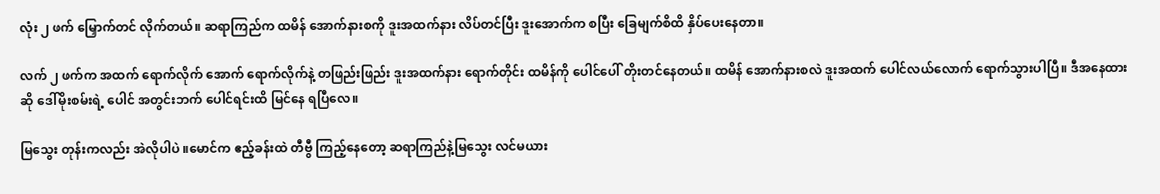လုံး ၂ ဖက် မြှောက်တင် လိုက်တယ်။ ဆရာကြည်က ထမိန် အောက်နားစကို ဒူးအထက်နား လိပ်တင်ပြီး ဒူးအောက်က စပြီး ခြေမျက်စိထိ နှိပ်ပေးနေတာ။

လက် ၂ ဖက်က အထက် ရောက်လိုက် အောက် ရောက်လိုက်နဲ့ တဖြည်းဖြည်း ဒူးအထက်နား ရောက်တိုင်း ထမိန်ကို ပေါင်ပေါ် တိုးတင်နေတယ်။ ထမိန် အောက်နားစလဲ ဒူးအထက် ပေါင်လယ်လောက် ရောက်သွားပါပြီ။ ဒီအနေထားဆို ဒေါ်မိုးစမ်းရဲ့ ပေါင် အတွင်းဘက် ပေါင်ရင်းထိ မြင်နေ ရပြီလေ။

မြသွေး တုန်းကလည်း အဲလိုပါပဲ ။မောင်က ဧည့်ခန်းထဲ တီဗွီ ကြည့်နေတော့ ဆရာကြည်နဲ့မြသွေး လင်မယား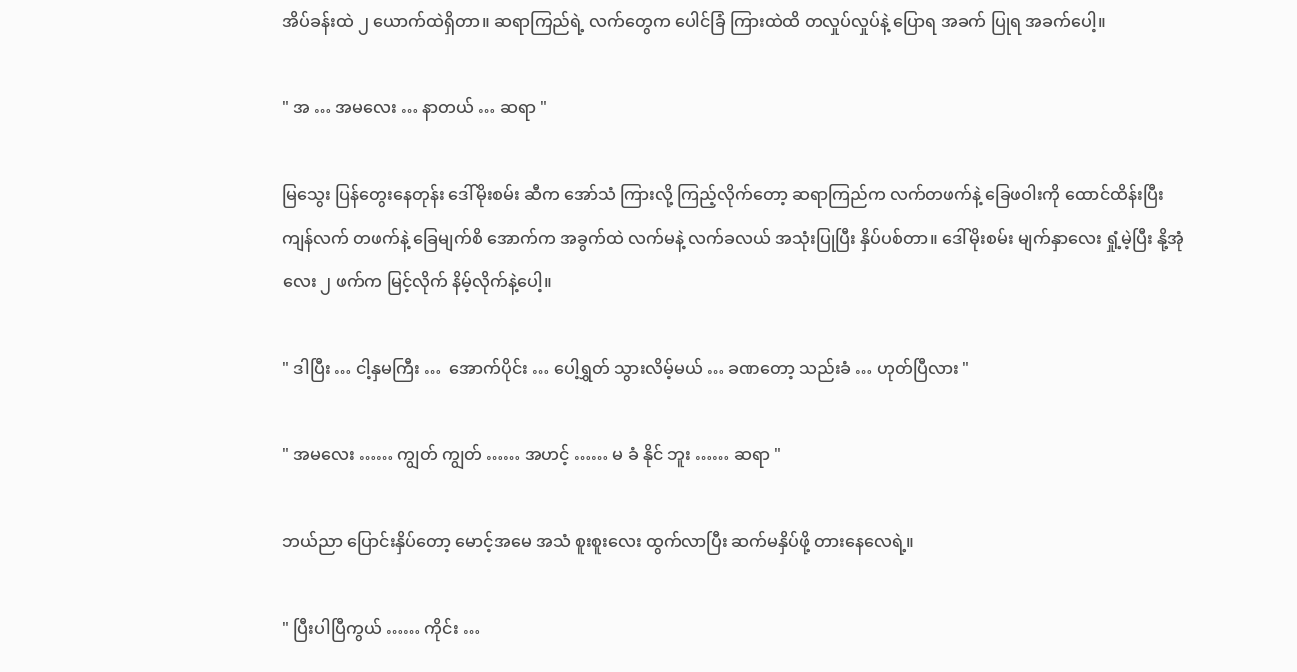အိပ်ခန်းထဲ ၂ ယောက်ထဲရှိတာ။ ဆရာကြည်ရဲ့ လက်တွေက ပေါင်ခြံ ကြားထဲထိ တလှုပ်လှုပ်နဲ့ ပြောရ အခက် ပြုရ အခက်ပေါ့။

" အ … အမလေး … နာတယ် … ဆရာ "

မြသွေး ပြန်တွေးနေတုန်း ဒေါ်မိုးစမ်း ဆီက အော်သံ ကြားလို့ ကြည့်လိုက်တော့ ဆရာကြည်က လက်တဖက်နဲ့ ခြေဖဝါးကို ထောင်ထိန်းပြီး ကျန်လက် တဖက်နဲ့ ခြေမျက်စိ အောက်က အခွက်ထဲ လက်မနဲ့ လက်ခလယ် အသုံးပြုပြီး နှိပ်ပစ်တာ။ ဒေါ်မိုးစမ်း မျက်နှာလေး ရှုံ့မဲ့ပြီး နို့အုံလေး ၂ ဖက်က မြင့်လိုက် နိမ့်လိုက်နဲ့ပေါ့။

" ဒါပြီး … ငါ့နှမကြီး …  အောက်ပိုင်း … ပေါ့ရွှတ် သွားလိမ့်မယ် … ခဏတော့ သည်းခံ … ဟုတ်ပြီလား "

" အမလေး …… ကျွတ် ကျွတ် …… အဟင့် …… မ ခံ နိုင် ဘူး …… ဆရာ "

ဘယ်ညာ ပြောင်းနှိပ်တော့ မောင့်အမေ အသံ စူးစူးလေး ထွက်လာပြီး ဆက်မနှိပ်ဖို့ တားနေလေရဲ့။

" ပြီးပါပြီကွယ် …… ကိုင်း …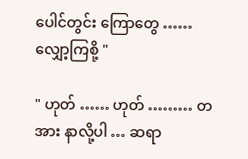ပေါင်တွင်း ကြောတွေ …… လျှော့ကြစို့ "

" ဟုတ် …… ဟုတ် ……… တအား နာလို့ပါ … ဆရာ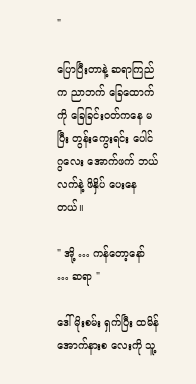"

ပြောပြီးတာနဲ့ ဆရာကြည်က ညာဘက် ခြေထောက်ကို ခြေခြင်းဝတ်ကနေ မပြီး တွန်းကွေးရင်း ပေါင်ဂွလေး အောက်ဖက် ဘယ်လက်နဲ့ ဖိနှိပ် ပေးနေ တယ်။

" အို့ … ကန်တော့နော် … ဆရာ "

ဒေါ်မိုးစမ်း ရှက်ပြီး ထမိန် အောက်နားစ လေးကို သူ့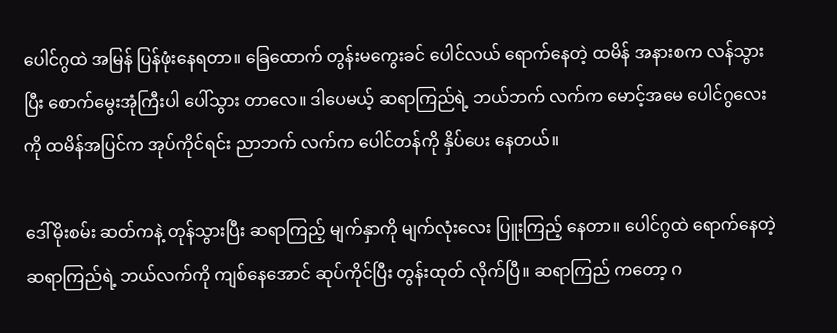ပေါင်ဂွထဲ အမြန် ပြန်ဖုံးနေရတာ။ ခြေထောက် တွန်းမကွေးခင် ပေါင်လယ် ရောက်နေတဲ့ ထမိန် အနားစက လန်သွားပြီး စောက်မွေးအုံကြီးပါ ပေါ်သွား တာလေ။ ဒါပေမယ့် ဆရာကြည်ရဲ့ ဘယ်ဘက် လက်က မောင့်အမေ ပေါင်ဂွလေးကို ထမိန်အပြင်က အုပ်ကိုင်ရင်း ညာဘက် လက်က ပေါင်တန်ကို နှိပ်ပေး နေတယ်။

ဒေါ်မိုးစမ်း ဆတ်ကနဲ့ တုန်သွားပြီး ဆရာကြည့် မျက်နှာကို မျက်လုံးလေး ပြူးကြည့် နေတာ။ ပေါင်ဂွထဲ ရောက်နေတဲ့ ဆရာကြည်ရဲ့ ဘယ်လက်ကို ကျစ်နေအောင် ဆုပ်ကိုင်ပြီး တွန်းထုတ် လိုက်ပြီ။ ဆရာကြည် ကတော့ ဂ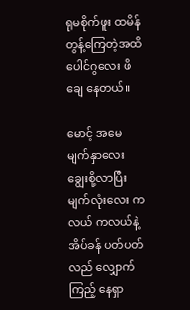ရုမစိုက်ဖူး ထမိန် တွန့်ကြေတဲ့အထိ ပေါင်ဂွလေး ဖိချေ နေတယ်။

မောင့် အမေ မျက်နှာလေး ချွေးစို့လာပြီး မျက်လုံးလေး ကလယ် ကလယ်နဲ့ အိပ်ခန် ပတ်ပတ်လည် လျှောက်ကြည့် နေရှာ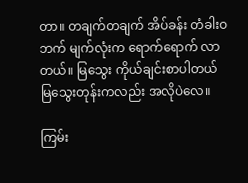တာ။ တချက်တချက် အိပ်ခန်း တံခါးဝ ဘက် မျက်လုံးက ရောက်ရောက် လာတယ်။ မြသွေး ကိုယ်ချင်းစာပါတယ် မြသွေးတုန်းကလည်း အလိုပဲလေ။

ကြမ်း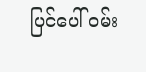ပြင်ပေါ် ဝမ်း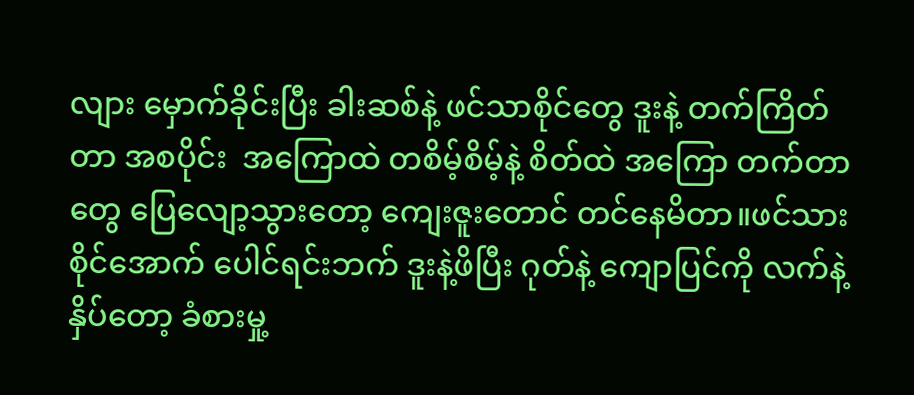လျား မှောက်ခိုင်းပြီး ခါးဆစ်နဲ့ ဖင်သာစိုင်တွေ ဒူးနဲ့ တက်ကြိတ်တာ အစပိုင်း  အကြောထဲ တစိမ့်စိမ့်နဲ့ စိတ်ထဲ အကြော တက်တာတွေ ပြေလျော့သွားတော့ ကျေးဇူးတောင် တင်နေမိတာ။ဖင်သားစိုင်အောက် ပေါင်ရင်းဘက် ဒူးနဲ့ဖိပြီး ဂုတ်နဲ့ ကျောပြင်ကို လက်နဲ့ နှိပ်တော့ ခံစားမှု့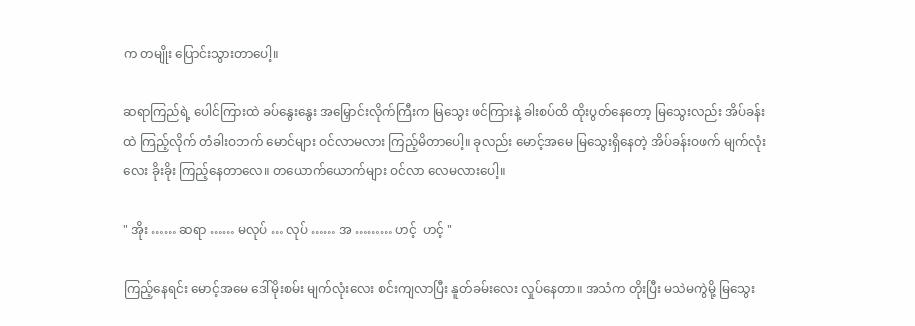က တမျိုး ပြောင်းသွားတာပေါ့။

ဆရာကြည်ရဲ့ ပေါင်ကြားထဲ ခပ်နွေးနွေး အမြှောင်းလိုက်ကြီးက မြသွေး ဖင်ကြားနဲ့ ခါးစပ်ထိ ထိုးပွတ်နေတော့ မြသွေးလည်း အိပ်ခန်းထဲ ကြည့်လိုက် တံခါးဝဘက် မောင်များ ဝင်လာမလား ကြည့်မိတာပေါ့။ ခုလည်း မောင့်အမေ မြသွေးရှိနေတဲ့ အိပ်ခန်းဝဖက် မျက်လုံးလေး ခိုးခိုး ကြည့်နေတာလေ။ တယောက်ယောက်များ ဝင်လာ လေမလားပေါ့။

" အိုး …… ဆရာ …… မလုပ် … လုပ် …… အ ……… ဟင့်  ဟင့် "

ကြည့်နေရင်း မောင့်အမေ ဒေါ်မိုးစမ်း မျက်လုံးလေး စင်းကျလာပြီး နူတ်ခမ်းလေး လှုပ်နေတာ။ အသံက တိုးပြီး မသဲမကွဲမို့ မြသွေး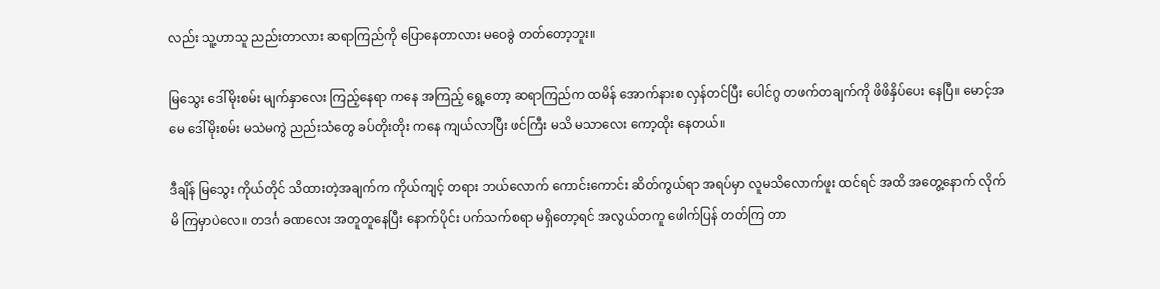လည်း သူ့ဟာသူ ညည်းတာလား ဆရာကြည်ကို ပြောနေတာလား မဝေခွဲ တတ်တော့ဘူး။

မြသွေး ဒေါ်မိုးစမ်း မျက်နှာလေး ကြည့်နေရာ ကနေ အကြည့် ရွေ့တော့ ဆရာကြည်က ထမိန် အောက်နားစ လှန်တင်ပြီး ပေါင်ဂွ တဖက်တချက်ကို ဖိဖိနှိပ်ပေး နေပြီ။ မောင့်အမေ ဒေါ်မိုးစမ်း မသဲမကွဲ ညည်းသံတွေ ခပ်တိုးတိုး ကနေ ကျယ်လာပြီး ဖင်ကြီး မသိ မသာလေး ကော့ထိုး နေတယ်။

ဒီချိန် မြသွေး ကိုယ်တိုင် သိထားတဲ့အချက်က ကိုယ်ကျင့် တရား ဘယ်လောက် ကောင်းကောင်း ဆိတ်ကွယ်ရာ အရပ်မှာ လူမသိလောက်ဖူး ထင်ရင် အထိ အတွေ့နောက် လိုက်မိ ကြမှာပဲလေ။ တဒင်္ဂ ခဏလေး အတူတူနေပြီး နောက်ပိုင်း ပက်သက်စရာ မရှိတော့ရင် အလွယ်တကူ ဖေါက်ပြန် တတ်ကြ တာ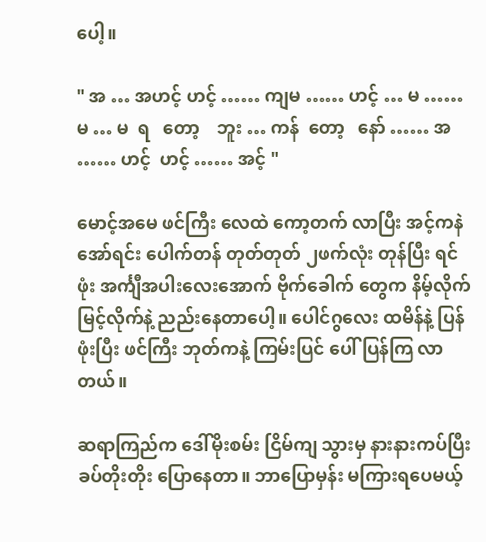ပေါ့။

" အ … အဟင့် ဟင့် …… ကျမ …… ဟင့် … မ …… မ … မ  ရ   တော့    ဘူး … ကန်  တော့   နော် …… အ …… ဟင့်  ဟင့် …… အင့် "

မောင့်အမေ ဖင်ကြီး လေထဲ ကော့တက် လာပြီး အင့်ကနဲ အော်ရင်း ပေါက်တန် တုတ်တုတ် ၂ဖက်လုံး တုန်ပြီး ရင်ဖုံး အင်္ကျီအပါးလေးအောက် ဗိုက်ခေါက် တွေက နိမ့်လိုက် မြင့်လိုက်နဲ့ ညည်းနေတာပေါ့။ ပေါင်ဂွလေး ထမိန်နဲ့ ပြန်ဖုံးပြီး ဖင်ကြီး ဘုတ်ကနဲ့ ကြမ်းပြင် ပေါ် ပြန်ကြ လာတယ်။

ဆရာကြည်က ဒေါ်မိုးစမ်း ငြိမ်ကျ သွားမှ နားနားကပ်ပြီး ခပ်တိုးတိုး ပြောနေတာ။ ဘာပြောမှန်း မကြားရပေမယ့်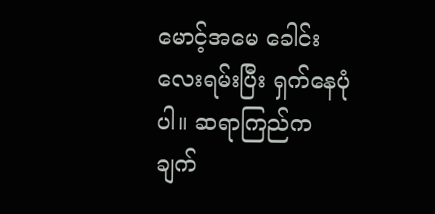မောင့်အမေ ခေါင်းလေးရမ်းပြီး ရှက်နေပုံပါ။ ဆရာကြည်က ချက်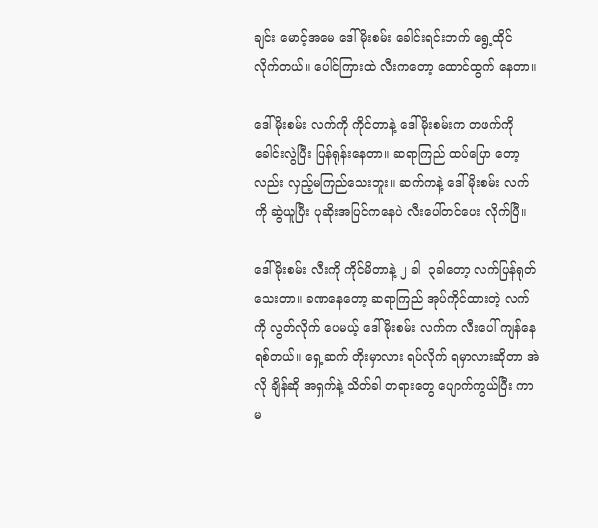ချင်း မောင့်အမေ ဒေါ်မိုးစမ်း ခေါင်းရင်းဘက် ရွေ့ထိုင် လိုက်တယ်။ ပေါင်ကြားထဲ လီးကတော့ ထောင်ထွက် နေတာ။

ဒေါ်မိုးစမ်း လက်ကို ကိုင်တာနဲ့ ဒေါ်မိုးစမ်းက တဖက်ကို ခေါင်းလွဲပြီး ပြန်ရုန်းနေတာ။ ဆရာကြည် ထပ်ပြော တော့လည်း လှည့်မကြည်သေးဘူး။ ဆက်ကနဲ့ ဒေါ်မိုးစမ်း လက်ကို ဆွဲယူပြီး ပုဆိုးအပြင်ကနေပဲ လီးပေါ်တင်ပေး လိုက်ပြီ။

ဒေါ်မိုးစမ်း လီးကို ကိုင်မိတာနဲ့ ၂ ခါ  ၃ခါတော့ လက်ပြန်ရုတ်သေးတာ။ ခဏနေတော့ ဆရာကြည် အုပ်ကိုင်ထားတဲ့ လက်ကို လွတ်လိုက် ပေမယ့် ဒေါ်မိုးစမ်း လက်က လီးပေါ် ကျန်နေရစ်တယ်။ ရှေ့ဆက် တိုးမှာလား ရပ်လိုက် ရမှာလားဆိုတာ အဲလို ချိန်ဆို အရှက်နဲ့ သိတ်ခါ တရားတွေ ပျောက်ကွယ်ပြီး ကာမ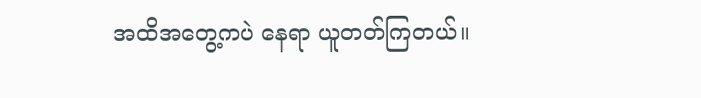အထိအတွေ့ကပဲ နေရာ ယူတတ်ကြတယ်။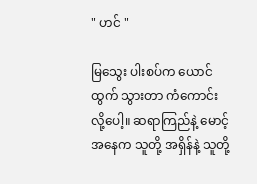" ဟင် "

မြသွေး ပါးစပ်က ယောင်ထွက် သွားတာ ကံကောင်း လို့ပေါ့။ ဆရာကြည်နဲ့ မောင့်အနေက သူတို့ အရှိန်နဲ့ သူတို့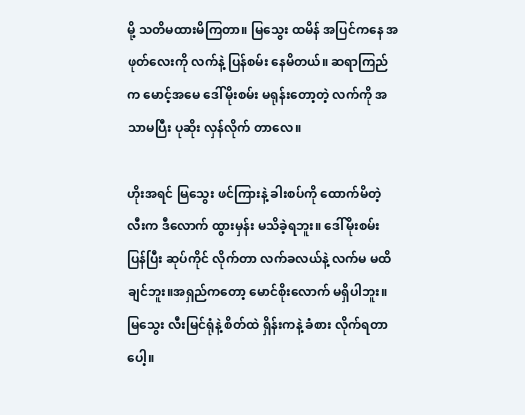မို့ သတိမထားမိကြတာ။ မြသွေး ထမိန် အပြင်ကနေ အဖုတ်လေးကို လက်နဲ့ ပြန်စမ်း နေမိတယ်။ ဆရာကြည်က မောင့်အမေ ဒေါ်မိုးစမ်း မရုန်းတော့တဲ့ လက်ကို အသာမပြီး ပုဆိုး လှန်လိုက် တာလေ။

ဟိုးအရင် မြသွေး ဖင်ကြားနဲ့ ခါးစပ်ကို ထောက်မိတဲ့ လီးက ဒီလောက် ထွားမှန်း မသိခဲ့ရဘူး။ ဒေါ်မိုးစမ်း ပြန်ပြီး ဆုပ်ကိုင် လိုက်တာ လက်ခလယ်နဲ့ လက်မ မထိချင်ဘူး။အရှည်ကတော့ မောင်စိုးလောက် မရှိပါဘူး။ မြသွေး လီးမြင်ရုံနဲ့ စိတ်ထဲ ရှိန်းကနဲ့ ခံစား လိုက်ရတာပေါ့။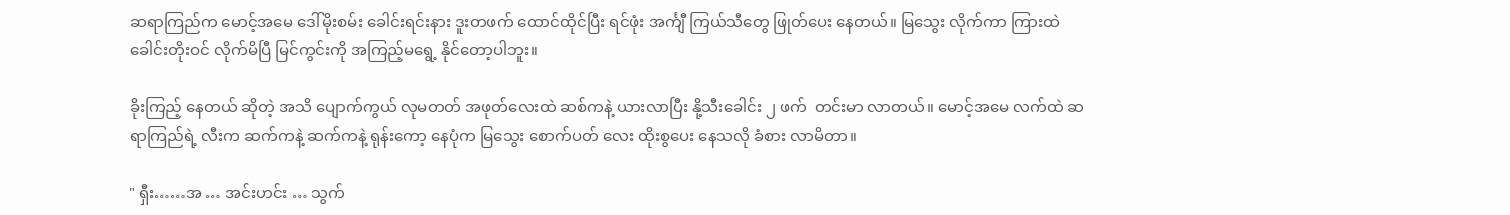ဆရာကြည်က မောင့်အမေ ဒေါ်မိုးစမ်း ခေါင်းရင်းနား ဒူးတဖက် ထောင်ထိုင်ပြီး ရင်ဖုံး အင်္ကျီ ကြယ်သီတွေ ဖြုတ်ပေး နေတယ်။ မြသွေး လိုက်ကာ ကြားထဲ ခေါင်းတိုးဝင် လိုက်မိပြီ မြင်ကွင်းကို အကြည့်မရွေ့ နိုင်တော့ပါဘူး။

ခိုးကြည့် နေတယ် ဆိုတဲ့ အသိ ပျောက်ကွယ် လုမတတ် အဖုတ်လေးထဲ ဆစ်ကနဲ့ ယားလာပြီး နို့သီးခေါင်း ၂ ဖက်  တင်းမာ လာတယ်။ မောင့်အမေ လက်ထဲ ဆရာကြည်ရဲ့ လီးက ဆက်ကနဲ့ ဆက်ကနဲ့ ရုန်းကော့ နေပုံက မြသွေး စောက်ပတ် လေး ထိုးစွပေး နေသလို ခံစား လာမိတာ။

" ရှီး……အ … အင်းဟင်း … သွက်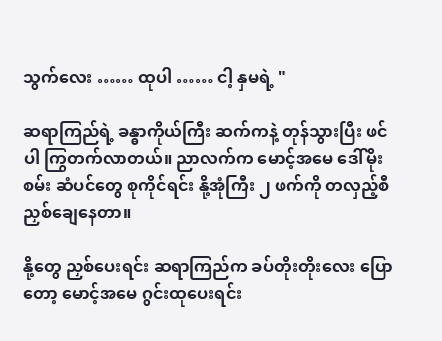သွက်လေး …… ထုပါ …… ငါ့ နှမရဲ့ "

ဆရာကြည်ရဲ့ ခန္ဓာကိုယ်ကြီး ဆက်ကနဲ့ တုန်သွားပြီး ဖင်ပါ ကြွတက်လာတယ်။ ညာလက်က မောင့်အမေ ဒေါ်မိုးစမ်း ဆံပင်တွေ စုကိုင်ရင်း နို့အုံကြီး ၂ ဖက်ကို တလှည့်စီ ညှစ်ချေနေတာ။

နို့တွေ ညှစ်ပေးရင်း ဆရာကြည်က ခပ်တိုးတိုးလေး ပြောတော့ မောင့်အမေ ဂွင်းထုပေးရင်း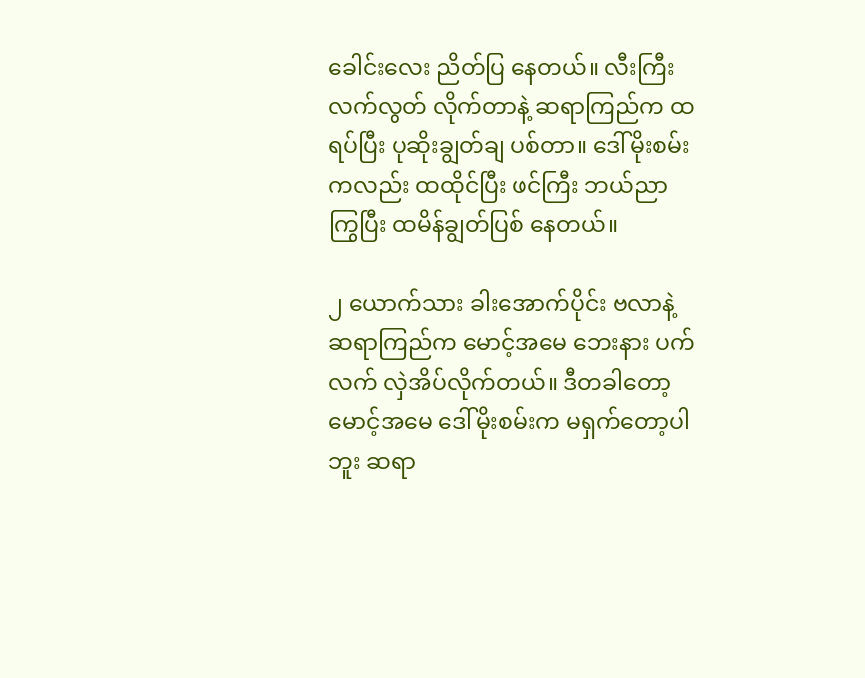ခေါင်းလေး ညိတ်ပြ နေတယ်။ လီးကြီး လက်လွတ် လိုက်တာနဲ့ ဆရာကြည်က ထရပ်ပြီး ပုဆိုးချွတ်ချ ပစ်တာ။ ဒေါ်မိုးစမ်း ကလည်း ထထိုင်ပြီး ဖင်ကြီး ဘယ်ညာ ကြွပြီး ထမိန်ချွတ်ပြစ် နေတယ်။

၂ ယောက်သား ခါးအောက်ပိုင်း ဗလာနဲ့ ဆရာကြည်က မောင့်အမေ ဘေးနား ပက်လက် လှဲအိပ်လိုက်တယ်။ ဒီတခါတော့ မောင့်အမေ ဒေါ်မိုးစမ်းက မရှက်တော့ပါဘူး ဆရာ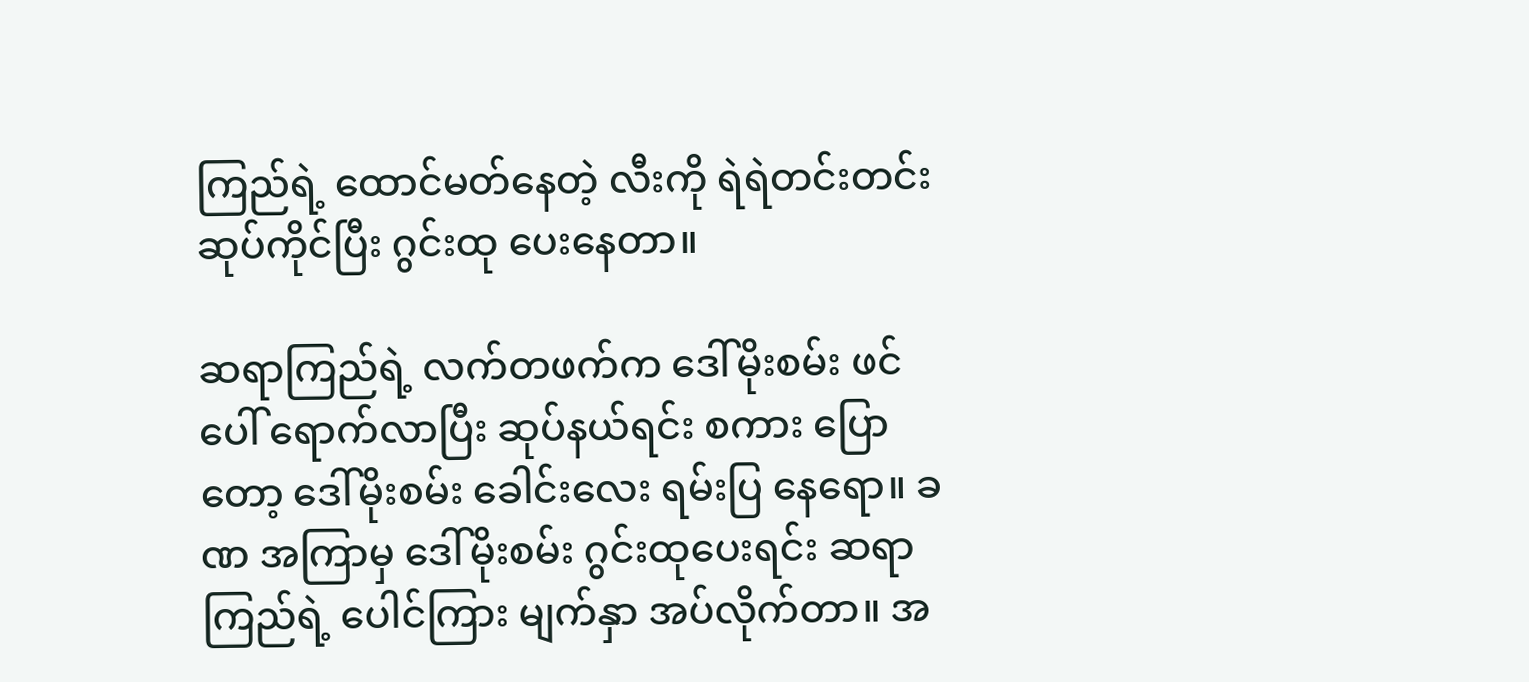ကြည်ရဲ့ ထောင်မတ်နေတဲ့ လီးကို ရဲရဲတင်းတင်း ဆုပ်ကိုင်ပြီး ဂွင်းထု ပေးနေတာ။

ဆရာကြည်ရဲ့ လက်တဖက်က ဒေါ်မိုးစမ်း ဖင်ပေါ် ရောက်လာပြီး ဆုပ်နယ်ရင်း စကား ပြောတော့ ဒေါ်မိုးစမ်း ခေါင်းလေး ရမ်းပြ နေရော။ ခဏ အကြာမှ ဒေါ်မိုးစမ်း ဂွင်းထုပေးရင်း ဆရာကြည်ရဲ့ ပေါင်ကြား မျက်နှာ အပ်လိုက်တာ။ အ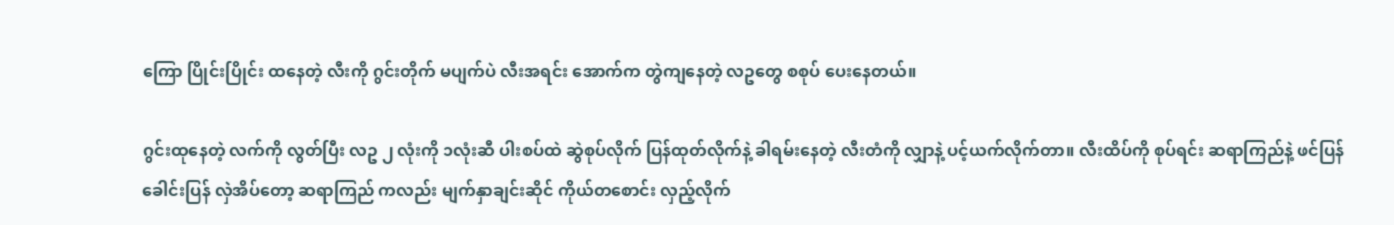ကြော ပြိုင်းပြိုင်း ထနေတဲ့ လီးကို ဂွင်းတိုက် မပျက်ပဲ လီးအရင်း အောက်က တွဲကျနေတဲ့ လဥတွေ စစုပ် ပေးနေတယ်။

ဂွင်းထုနေတဲ့ လက်ကို လွတ်ပြီး လဥ ၂ လုံးကို ၁လုံးဆီ ပါးစပ်ထဲ ဆွဲစုပ်လိုက် ပြန်ထုတ်လိုက်နဲ့ ခါရမ်းနေတဲ့ လီးတံကို လျှာနဲ့ ပင့်ယက်လိုက်တာ။ လီးထိပ်ကို စုပ်ရင်း ဆရာကြည်နဲ့ ဖင်ပြန်ခေါင်းပြန် လှဲအိပ်တော့ ဆရာကြည် ကလည်း မျက်နှာချင်းဆိုင် ကိုယ်တစောင်း လှည့်လိုက်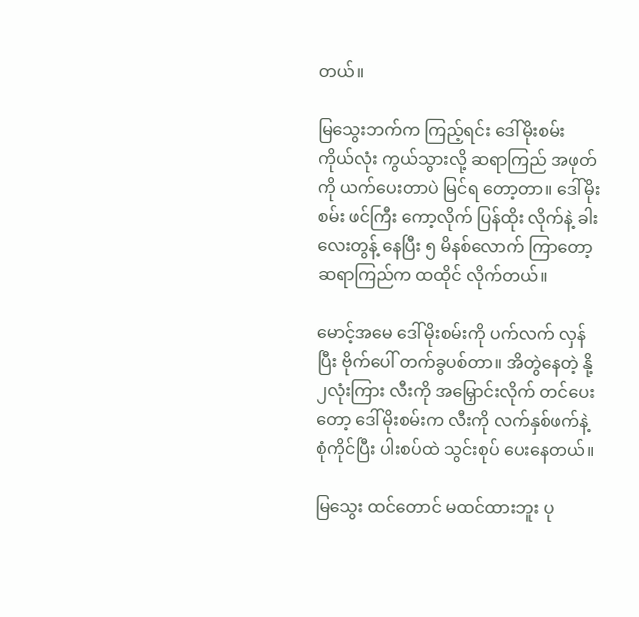တယ်။

မြသွေးဘက်က ကြည့်ရင်း ဒေါ်မိုးစမ်း ကိုယ်လုံး ကွယ်သွားလို့ ဆရာကြည် အဖုတ်ကို ယက်ပေးတာပဲ မြင်ရ တော့တာ။ ဒေါ်မိုးစမ်း ဖင်ကြီး ကော့လိုက် ပြန်ထိုး လိုက်နဲ့ ခါးလေးတွန့် နေပြီး ၅ မိနစ်လောက် ကြာတော့ ဆရာကြည်က ထထိုင် လိုက်တယ်။

မောင့်အမေ ဒေါ်မိုးစမ်းကို ပက်လက် လှန်ပြီး ဗိုက်ပေါ် တက်ခွပစ်တာ။ အိတွဲနေတဲ့ နို့၂လုံးကြား လီးကို အမြှောင်းလိုက် တင်ပေးတော့ ဒေါ်မိုးစမ်းက လီးကို လက်နှစ်ဖက်နဲ့ စုံကိုင်ပြီး ပါးစပ်ထဲ သွင်းစုပ် ပေးနေတယ်။

မြသွေး ထင်တောင် မထင်ထားဘူး ပု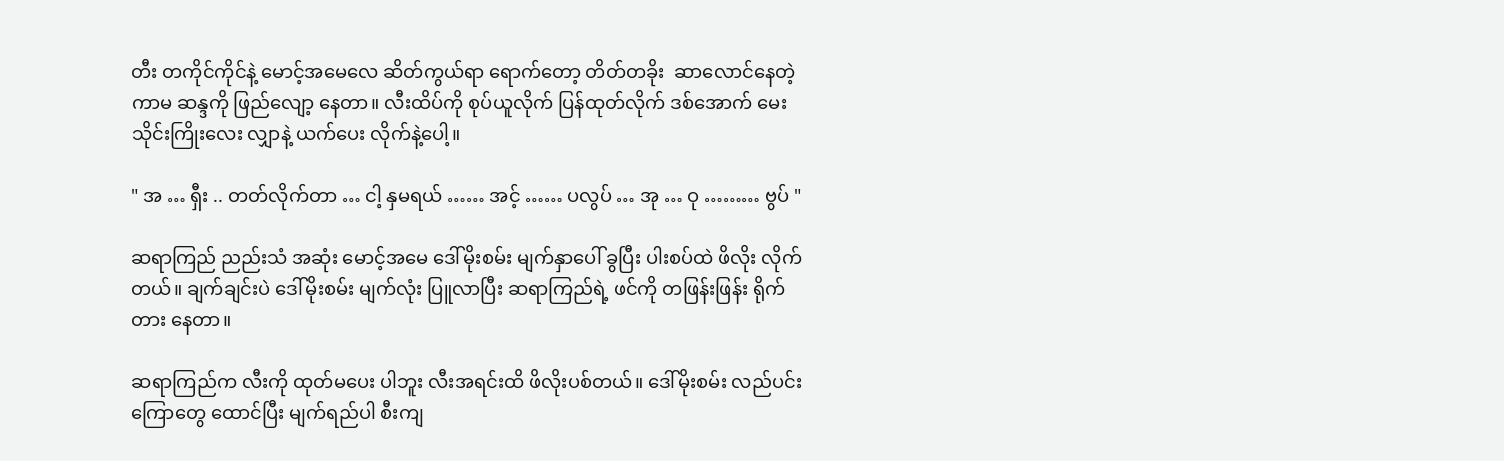တီး တကိုင်ကိုင်နဲ့ မောင့်အမေလေ ဆိတ်ကွယ်ရာ ရောက်တော့ တိတ်တခိုး  ဆာလောင်နေတဲ့ ကာမ ဆန္ဒကို ဖြည်လျော့ နေတာ။ လီးထိပ်ကို စုပ်ယူလိုက် ပြန်ထုတ်လိုက် ဒစ်အောက် မေးသိုင်းကြိုးလေး လျှာနဲ့ ယက်ပေး လိုက်နဲ့ပေါ့။

" အ … ရှီး .. တတ်လိုက်တာ … ငါ့ နှမရယ် …… အင့် …… ပလွပ် … အု … ဝု ……… ဗွပ် "

ဆရာကြည် ညည်းသံ အဆုံး မောင့်အမေ ဒေါ်မိုးစမ်း မျက်နှာပေါ် ခွပြီး ပါးစပ်ထဲ ဖိလိုး လိုက်တယ်။ ချက်ချင်းပဲ ဒေါ်မိုးစမ်း မျက်လုံး ပြူလာပြီး ဆရာကြည်ရဲ့ ဖင်ကို တဖြန်းဖြန်း ရိုက်တား နေတာ။

ဆရာကြည်က လီးကို ထုတ်မပေး ပါဘူး လီးအရင်းထိ ဖိလိုးပစ်တယ်။ ဒေါ်မိုးစမ်း လည်ပင်း ကြောတွေ ထောင်ပြီး မျက်ရည်ပါ စီးကျ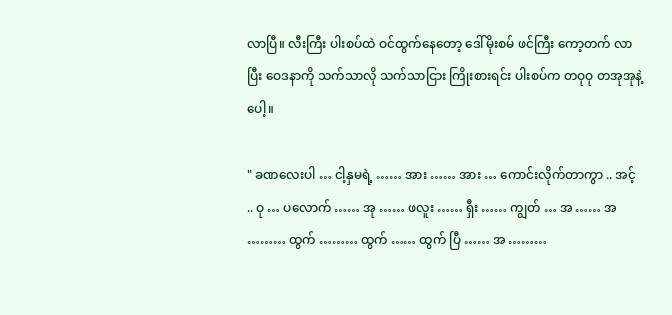လာပြီ။ လီးကြီး ပါးစပ်ထဲ ဝင်ထွက်နေတော့ ဒေါ်မိုးစမ် ဖင်ကြီး ကော့တက် လာပြီး ဝေဒနာကို သက်သာလို သက်သာငြား ကြိုးစားရင်း ပါးစပ်က တဝုဝု တအုအုနဲ့ ပေါ့။

" ခဏလေးပါ … ငါ့နှမရဲ့ …… အား …… အား … ကောင်းလိုက်တာကွာ .. အင့် .. ဝု … ပလောက် …… အု …… ဖလူး …… ရှီး …… ကျွတ် … အ …… အ ……… ထွက် ……… ထွက် …… ထွက် ပြီ …… အ ………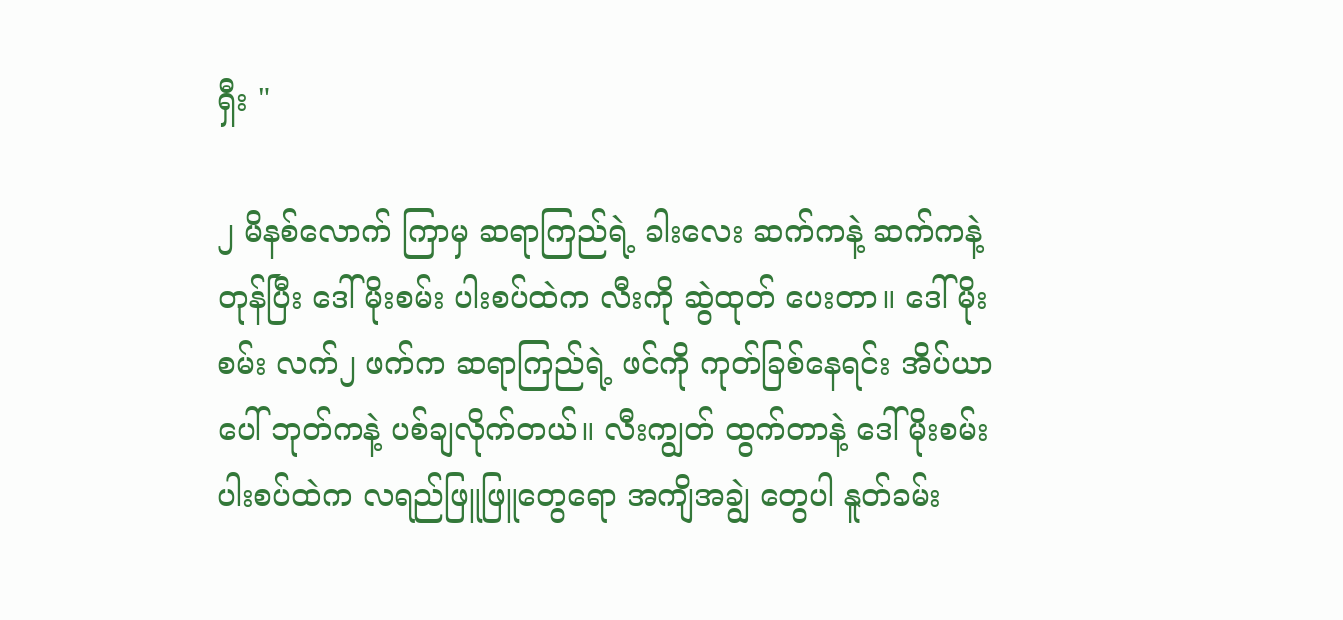ရှီး "

၂ မိနစ်လောက် ကြာမှ ဆရာကြည်ရဲ့ ခါးလေး ဆက်ကနဲ့ ဆက်ကနဲ့ တုန်ပြီး ဒေါ်မိုးစမ်း ပါးစပ်ထဲက လီးကို ဆွဲထုတ် ပေးတာ။ ဒေါ်မိုးစမ်း လက်၂ ဖက်က ဆရာကြည်ရဲ့ ဖင်ကို ကုတ်ခြစ်နေရင်း အိပ်ယာပေါ် ဘုတ်ကနဲ့ ပစ်ချလိုက်တယ်။ လီးကျွတ် ထွက်တာနဲ့ ဒေါ်မိုးစမ်း ပါးစပ်ထဲက လရည်ဖြူဖြူတွေရော အကျိအချွဲ တွေပါ နူတ်ခမ်း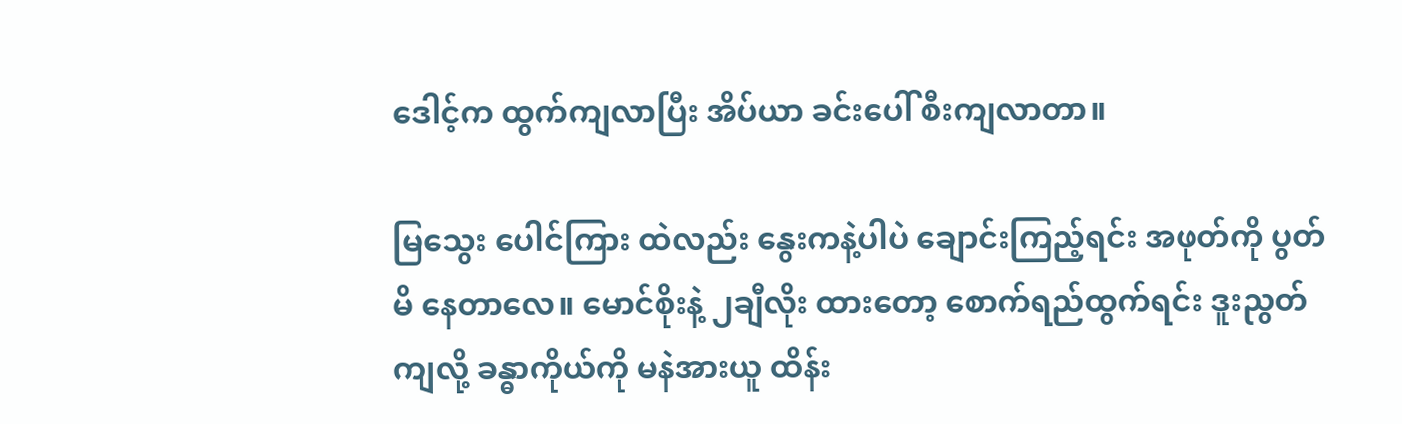ဒေါင့်က ထွက်ကျလာပြီး အိပ်ယာ ခင်းပေါ် စီးကျလာတာ။

မြသွေး ပေါင်ကြား ထဲလည်း နွေးကနဲ့ပါပဲ ချောင်းကြည့်ရင်း အဖုတ်ကို ပွတ်မိ နေတာလေ။ မောင်စိုးနဲ့ ၂ချီလိုး ထားတော့ စောက်ရည်ထွက်ရင်း ဒူးညွတ်ကျလို့ ခန္ဓာကိုယ်ကို မနဲအားယူ ထိန်း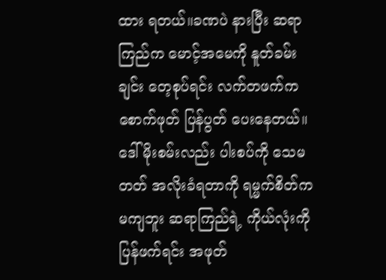ထား ရတယ်။ခဏပဲ နားပြီး ဆရာကြည်က မောင့်အမေကို နူတ်ခမ်းချင်း တေ့စုပ်ရင်း လက်တဖက်က စောက်ဖုတ် ပြန်ပွတ် ပေးနေတယ်။ ဒေါ်မိုးစမ်းလည်း ပါးစပ်ကို သေမတတ် အလိုးခံရတာကို ရမ္မက်စိတ်က မကျဘူး ဆရာကြည်ရဲ့ ကိုယ်လုံးကို ပြန်ဖက်ရင်း အဖုတ်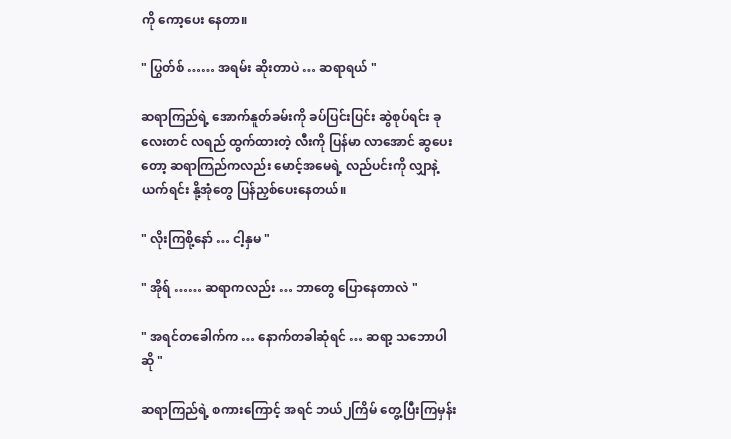ကို ကော့ပေး နေတာ။

" ပြွတ်စ် …… အရမ်း ဆိုးတာပဲ … ဆရာရယ် "

ဆရာကြည်ရဲ့ အောက်နူတ်ခမ်းကို ခပ်ပြင်းပြင်း ဆွဲစုပ်ရင်း ခုလေးတင် လရည် ထွက်ထားတဲ့ လီးကို ပြန်မာ လာအောင် ဆွပေးတော့ ဆရာကြည်ကလည်း မောင့်အမေရဲ့ လည်ပင်းကို လျှာနဲ့ယက်ရင်း နို့အုံတွေ ပြန်ညှစ်ပေးနေတယ်။

" လိုးကြစို့နော် … ငါ့နှမ "

" အိုရ် …… ဆရာကလည်း … ဘာတွေ ပြောနေတာလဲ "

" အရင်တခေါက်က … နောက်တခါဆုံရင် … ဆရာ့ သဘောပါဆို "

ဆရာကြည်ရဲ့ စကားကြောင့် အရင် ဘယ်၂ကြိမ် တွေ့ပြီးကြမှန်း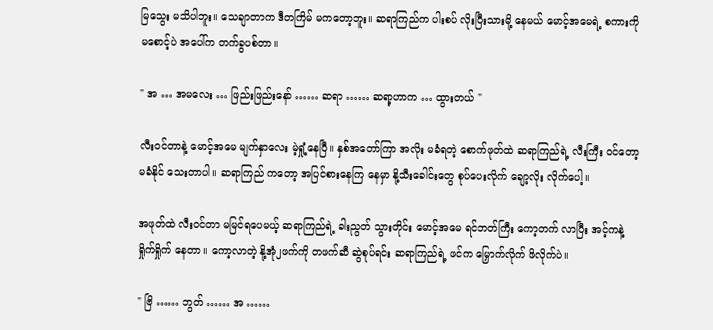မြသွေး မသိပါဘူး။ သေချာတာက ဒီတကြိမ် မကတော့ဘူး။ ဆရာကြည်က ပါးစပ် လိုးပြီးသားမို့ နေမယ် မောင့်အမေရဲ့ စကားကို မစောင့်ပဲ အပေါ်က တက်ခွပစ်တာ။

" အ … အမလေး … ဖြည်းဖြည်းနော် …… ဆရာ …… ဆရာ့ဟာက … ထွားတယ် "

လီးဝင်တာနဲ့ မောင့်အမေ မျက်နှာလေး မဲ့ရှုံ့နေပြီ။ နှစ်အတော်ကြာ အလိုး မခံရတဲ့ စောက်ဖုတ်ထဲ ဆရာကြည်ရဲ့ လီးကြီး ဝင်တော့ မခံနိုင် သေးတာပါ။ ဆရာကြည် ကတော့ အပြင်စားနေကြ နေမှာ နို့သီးခေါင်းတွေ စုပ်ပေးလိုက် ချော့လိုး လိုက်ပေါ့။

အဖုတ်ထဲ လီးဝင်တာ မမြင်ရပေမယ့် ဆရာကြည်ရဲ့ ခါးညွတ် သွားတိုင်း မောင့်အမေ ရင်ဘတ်ကြီး ကော့တက် လာပြီး အင့်ကနဲ့ ရှိုက်ရှိုက် နေတာ။ ကော့လာတဲ့ နို့အုံ၂ဖက်ကို တဖက်ဆီ ဆွဲစုပ်ရင်း ဆရာကြည်ရဲ့ ဖင်က မြှောက်လိုက် ဖိလိုက်ပဲ။

" ဗြိ …… ဘွတ် …… အ ……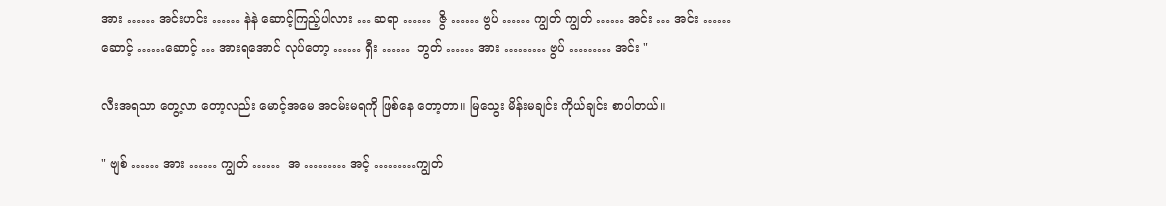အား …… အင်းဟင်း …… နဲနဲ ဆောင့်ကြည့်ပါလား … ဆရာ ……  ဇွိ …… ဗွပ် …… ကျွတ် ကျွတ် …… အင်း … အင်း …… ဆောင့် ……ဆောင့် … အားရအောင် လုပ်တော့ …… ရှီး ……  ဘွတ် …… အား ……… ဗွပ် ……… အင်း "

လီးအရသာ တွေ့လာ တော့လည်း မောင့်အမေ အငမ်းမရကို ဖြစ်နေ တော့တာ။ မြသွေး မိန်းမချင်း ကိုယ်ချင်း စာပါတယ်။

" ဗျစ် …… အား …… ကျွတ် ……  အ ……… အင့် ………ကျွတ်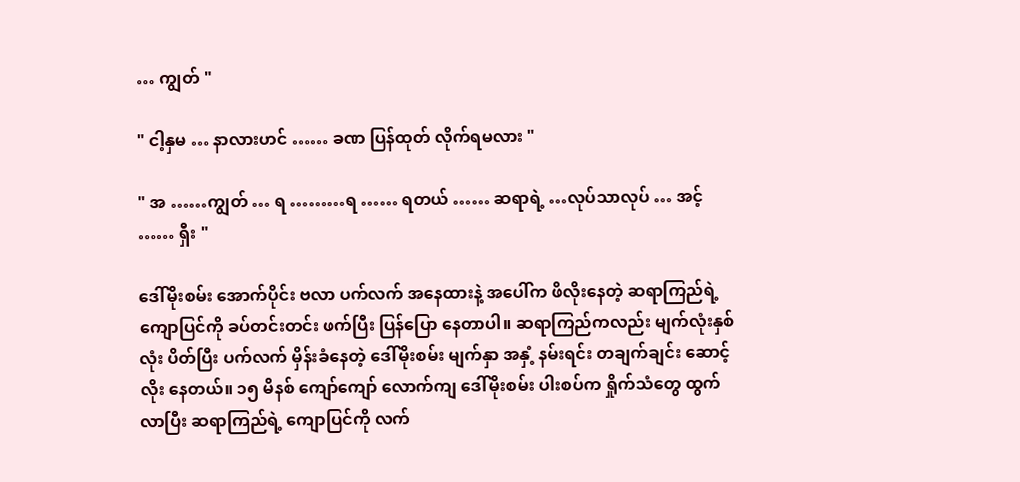… ကျွတ် "

" ငါ့နှမ … နာလားဟင် …… ခဏ ပြန်ထုတ် လိုက်ရမလား "

" အ ……ကျွတ် … ရ ………ရ …… ရတယ် …… ဆရာရဲ့ …လုပ်သာလုပ် … အင့် …… ရှီး "

ဒေါ်မိုးစမ်း အောက်ပိုင်း ဗလာ ပက်လက် အနေထားနဲ့ အပေါ်က ဖိလိုးနေတဲ့ ဆရာကြည်ရဲ့ ကျောပြင်ကို ခပ်တင်းတင်း ဖက်ပြီး ပြန်ပြော နေတာပါ။ ဆရာကြည်ကလည်း မျက်လုံးနှစ်လုံး ပိတ်ပြီး ပက်လက် မှိန်းခံနေတဲ့ ဒေါ်မိုးစမ်း မျက်နှာ အနှံ့ နမ်းရင်း တချက်ချင်း ဆောင့်လိုး နေတယ်။ ၁၅ မိနစ် ကျော်ကျော် လောက်ကျ ဒေါ်မိုးစမ်း ပါးစပ်က ရှိုက်သံတွေ ထွက်လာပြီး ဆရာကြည်ရဲ့ ကျောပြင်ကို လက်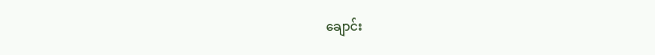ချောင်း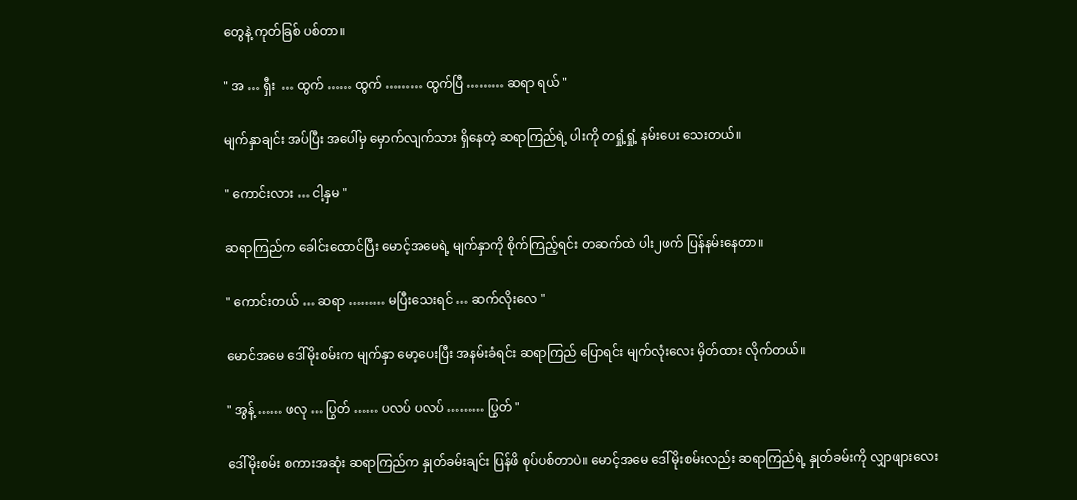တွေနဲ့ ကုတ်ခြစ် ပစ်တာ။

" အ … ရှီး  … ထွက် …… ထွက် ……… ထွက်ပြီ ……… ဆရာ ရယ် "

မျက်နှာချင်း အပ်ပြီး အပေါ်မှ မှောက်လျက်သား ရှိနေတဲ့ ဆရာကြည်ရဲ့ ပါးကို တရှုံ့ရှုံ့ နမ်းပေး သေးတယ်။

" ကောင်းလား … ငါ့နှမ "

ဆရာကြည်က ခေါင်းထောင်ပြီး မောင့်အမေရဲ့ မျက်နှာကို စိုက်ကြည့်ရင်း တဆက်ထဲ ပါး၂ဖက် ပြန်နမ်းနေတာ။

" ကောင်းတယ် … ဆရာ ……… မပြီးသေးရင် … ဆက်လိုးလေ "

မောင်အမေ ဒေါ်မိုးစမ်းက မျက်နှာ မော့ပေးပြီး အနမ်းခံရင်း ဆရာကြည် ပြောရင်း မျက်လုံးလေး မှိတ်ထား လိုက်တယ်။

" အွန့် …… ဖလု … ပြွတ် …… ပလပ် ပလပ် ……… ပြွတ် "

ဒေါ်မိုးစမ်း စကားအဆုံး ဆရာကြည်က နှုတ်ခမ်းချင်း ပြန်ဖိ စုပ်ပစ်တာပဲ။ မောင့်အမေ ဒေါ်မိုးစမ်းလည်း ဆရာကြည်ရဲ့ နှုတ်ခမ်းကို လျှာဖျားလေး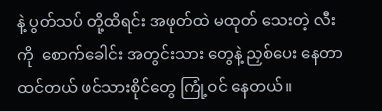နဲ့ ပွတ်သပ် တို့ထိရင်း အဖုတ်ထဲ မထုတ် သေးတဲ့ လီးကို  စောက်ခေါင်း အတွင်းသား တွေနဲ့ ညှစ်ပေး နေတာ ထင်တယ် ဖင်သားစိုင်တွေ ကြုံ့ဝင် နေတယ်။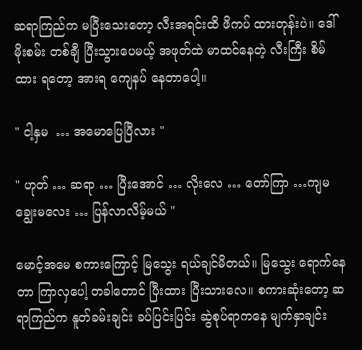ဆရာကြည်က မပြီးသေးတော့ လီးအရင်းထိ ဖိကပ် ထားတုန်းပဲ။ ဒေါ်မိုးစမ်း တစ်ချီ ပြီးသွားပေမယ့် အဖုတ်ထဲ မာထင်နေတဲ့ လီးကြီး စိမ်ထား ရတော့ အားရ ကျေနပ် နေတာပေါ့။

" ငါ့နှမ  … အမောပြေပြီလား "

" ဟုတ် … ဆရာ … ပြီးအောင် … လိုးလေ … တော်ကြာ …ကျမ ချွေးမလေး … ပြန်လာလိမ့်မယ် "

မောင့်အမေ စကားကြောင့် မြသွေး ရယ်ချင်မိတယ်။ မြသွေး ရောက်နေတာ ကြာလှပေါ့ တခါတောင် ပြီးထား ပြီးသားလေ။ စကားဆုံးတော့ ဆရာကြည်က နူတ်ခမ်းချင်း ခပ်ပြင်းပြင်း ဆွဲစုပ်ရာကနေ မျက်နှာချင်း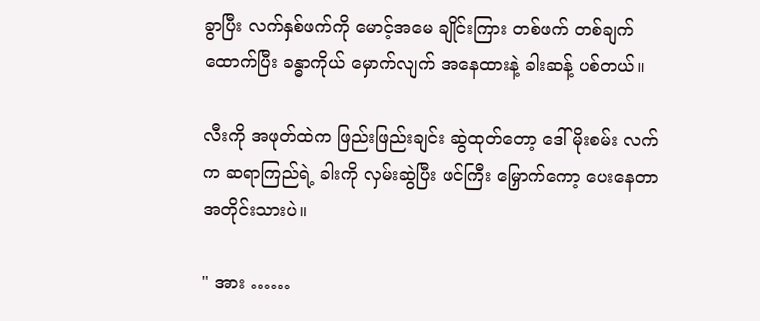ခွာပြီး လက်နှစ်ဖက်ကို မောင့်အမေ ချိုင်းကြား တစ်ဖက် တစ်ချက် ထောက်ပြီး ခန္ဓာကိုယ် မှောက်လျက် အနေထားနဲ့ ခါးဆန့် ပစ်တယ်။

လီးကို အဖုတ်ထဲက ဖြည်းဖြည်းချင်း ဆွဲထုတ်တော့ ဒေါ်မိုးစမ်း လက်က ဆရာကြည်ရဲ့ ခါးကို လှမ်းဆွဲပြီး ဖင်ကြီး မြှောက်ကော့ ပေးနေတာ အတိုင်းသားပဲ။

" အား ……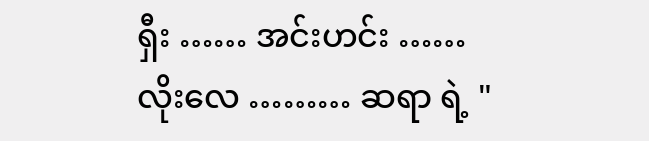ရှီး …… အင်းဟင်း …… လိုးလေ ……… ဆရာ ရဲ့ "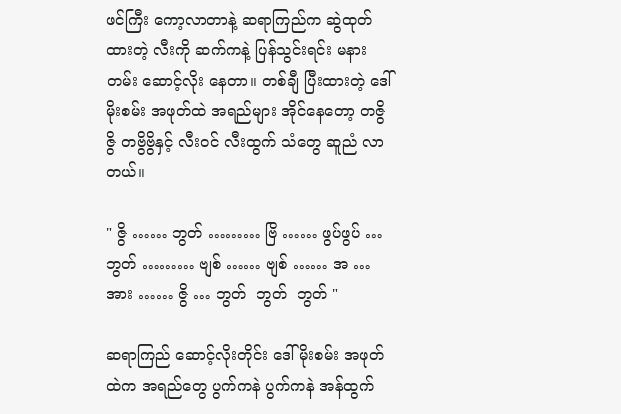ဖင်ကြီး ကော့လာတာနဲ့ ဆရာကြည်က ဆွဲထုတ် ထားတဲ့ လီးကို ဆက်ကနဲ့ ပြန်သွင်းရင်း မနားတမ်း ဆောင့်လိုး နေတာ။ တစ်ချီ ပြီးထားတဲ့ ဒေါ်မိုးစမ်း အဖုတ်ထဲ အရည်များ အိုင်နေတော့ တဇွိဇွိ တဗွိဗွိနှင့် လီးဝင် လီးထွက် သံတွေ ဆူညံ လာတယ်။

" ဇွိ …… ဘွတ် ……… ဗြိ …… ဖွပ်ဖွပ် … ဘွတ် ……… ဗျစ် …… ဗျစ် …… အ … အား …… ဇွိ … ဘွတ်  ဘွတ်  ဘွတ် "

ဆရာကြည် ဆောင့်လိုးတိုင်း ဒေါ်မိုးစမ်း အဖုတ်ထဲက အရည်တွေ ပွက်ကနဲ ပွက်ကနဲ အန်ထွက်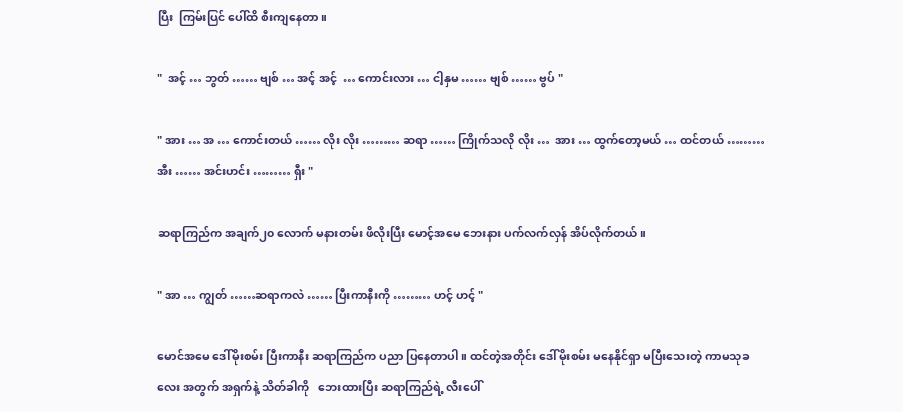ပြီး  ကြမ်းပြင် ပေါ်ထိ စီးကျနေတာ။

"  အင့် … ဘွတ် …… ဗျစ် … အင့် အင့်  … ကောင်းလား … ငါ့နှမ …… ဗျစ် …… ဗွပ် "

" အား … အ … ကောင်းတယ် …… လိုး လိုး ……… ဆရာ …… ကြိုက်သလို လိုး …  အား … ထွက်တော့မယ် … ထင်တယ် ……… အီး …… အင်းဟင်း ……… ရှီး "

ဆရာကြည်က အချက်၂၀ လောက် မနားတမ်း ဖိလိုးပြီး မောင့်အမေ ဘေးနား ပက်လက်လှန် အိပ်လိုက်တယ်။

" အာ … ကျွတ် ……ဆရာကလဲ …… ပြီးကာနီးကို ……… ဟင့် ဟင့် "

မောင်အမေ ဒေါ်မိုးစမ်း ပြီးကာနီး ဆရာကြည်က ပညာ ပြနေတာပါ။ ထင်တဲ့အတိုင်း ဒေါ်မိုးစမ်း မနေနိုင်ရှာ မပြီးသေးတဲ့ ကာမသုခလေး အတွက် အရှက်နဲ့ သိတ်ခါကို   ဘေးထားပြီး ဆရာကြည်ရဲ့ လီးပေါ်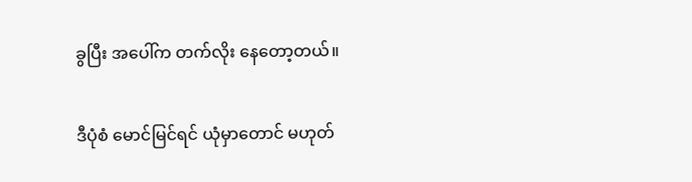ခွပြီး အပေါ်က တက်လိုး နေတော့တယ်။

ဒီပုံစံ မောင်မြင်ရင် ယုံမှာတောင် မဟုတ်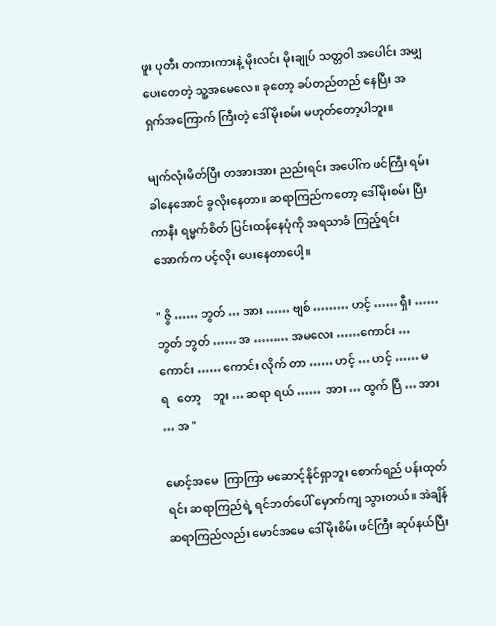ဖူး ပုတီး တကားကားနဲ့ မိုးလင်း မိုးချုပ် သတ္တဝါ အပေါင်း အမျှပေးတေတဲ့ သူ့အမေလေ။ ခုတော့ ခပ်တည်တည် နေပြီး အရှက်အကြောက် ကြီးတဲ့ ဒေါ်မိုးစမ်း မဟုတ်တော့ပါဘူး။

မျက်လုံးမိတ်ပြီး တအားအား ညည်းရင်း အပေါ်က ဖင်ကြီး ရမ်းခါနေအောင် ခွလိုးနေတာ။ ဆရာကြည်ကတော့ ဒေါ်မိုးစမ်း ပြီးကာနီး ရမ္မက်စိတ် ပြင်းထန်နေပုံကို အရသာခံ ကြည့်ရင်း  အောက်က ပင့်လိုး ပေးနေတာပေါ့။

" ဇွိ …… ဘွတ် … အား …… ဗျစ် ……… ဟင့် …… ရှီး …… ဘွတ် ဘွတ် …… အ ……… အမလေး ……ကောင်း …ကောင်း …… ကောင်း လိုက် တာ …… ဟင့် … ဟင့် …… မ  ရ   တော့    ဘူး … ဆရာ ရယ် ……  အား … ထွက် ပြီ … အား … အ "

မောင့်အမေ  ကြာကြာ မဆောင့်နိုင်ရှာဘူး စောက်ရည် ပန်းထုတ်ရင်း ဆရာကြည်ရဲ့ ရင်ဘတ်ပေါ် မှောက်ကျ သွားတယ်။ အဲချိန် ဆရာကြည်လည်း မောင်အမေ ဒေါ်မိုးစိမ်း ဖင်ကြီး ဆုပ်နယ်ပြီး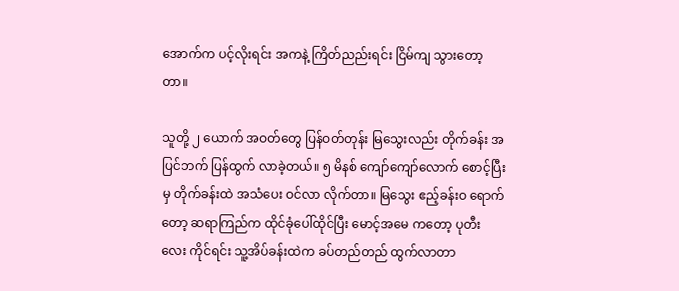အောက်က ပင့်လိုးရင်း အကနဲ့ ကြိတ်ညည်းရင်း ငြိမ်ကျ သွားတော့တာ။

သူတို့ ၂ ယောက် အဝတ်တွေ ပြန်ဝတ်တုန်း မြသွေးလည်း တိုက်ခန်း အပြင်ဘက် ပြန်ထွက် လာခဲ့တယ်။ ၅ မိနစ် ကျော်ကျော်လောက် စောင့်ပြီးမှ တိုက်ခန်းထဲ အသံပေး ဝင်လာ လိုက်တာ။ မြသွေး ဧည့်ခန်းဝ ရောက်တော့ ဆရာကြည်က ထိုင်ခုံပေါ်ထိုင်ပြီး မောင့်အမေ ကတော့ ပုတီးလေး ကိုင်ရင်း သူ့အိပ်ခန်းထဲက ခပ်တည်တည် ထွက်လာတာ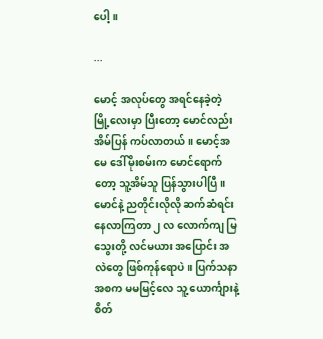ပေါ့။

...

မောင့် အလုပ်တွေ အရင်နေခဲ့တဲ့ မြို့လေးမှာ ပြီးတော့ မောင်လည်း အိမ်ပြန် ကပ်လာတယ်။ မောင့်အမေ ဒေါ်မိုးစမ်းက မောင်ရောက်တော့ သူ့အိမ်သူ ပြန်သွားပါပြီ။ မောင်နဲ့ ညတိုင်းလိုလို ဆက်ဆံရင်း နေလာကြတာ ၂ လ လောက်ကျ မြသွေးတို့ လင်မယား အပြောင်း အလဲတွေ ဖြစ်ကုန်ရောပဲ။ ပြက်သနာ အစက မမမြင့်လေ သူ့ ယောင်္ကျားနဲ့ စိတ်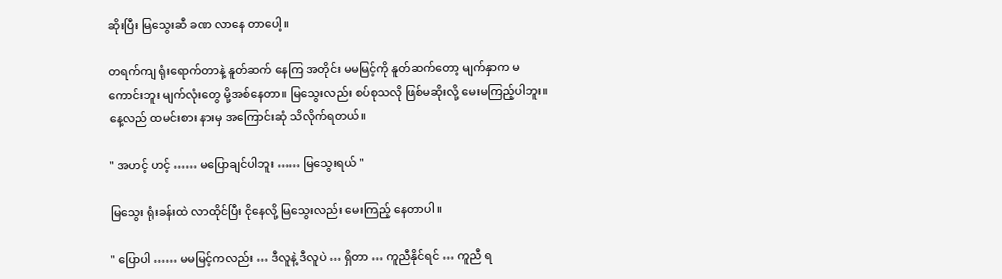ဆိုးပြီး မြသွေးဆီ ခဏ လာနေ တာပေါ့။

တရက်ကျ ရုံးရောက်တာနဲ့ နူတ်ဆက် နေကြ အတိုင်း မမမြင့်ကို နူတ်ဆက်တော့ မျက်နှာက မကောင်းဘူး မျက်လုံးတွေ မို့အစ်နေတာ။ မြသွေးလည်း စပ်စုသလို ဖြစ်မဆိုးလို့ မေးမကြည့်ပါဘူး။ နေ့လည် ထမင်းစား နားမှ အကြောင်းဆုံ သိလိုက်ရတယ်။

" အဟင့် ဟင့် …… မပြောချင်ပါဘူး …… မြသွေးရယ် "

မြသွေး ရုံးခန်းထဲ လာထိုင်ပြီး ငိုနေလို့ မြသွေးလည်း မေးကြည့် နေတာပါ။

" ပြောပါ …… မမမြင့်ကလည်း … ဒီလူနဲ့ ဒီလူပဲ … ရှိတာ … ကူညီနိုင်ရင် … ကူညီ ရ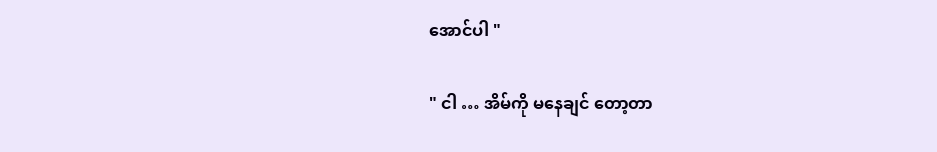အောင်ပါ "

" ငါ … အိမ်ကို မနေချင် တော့တာ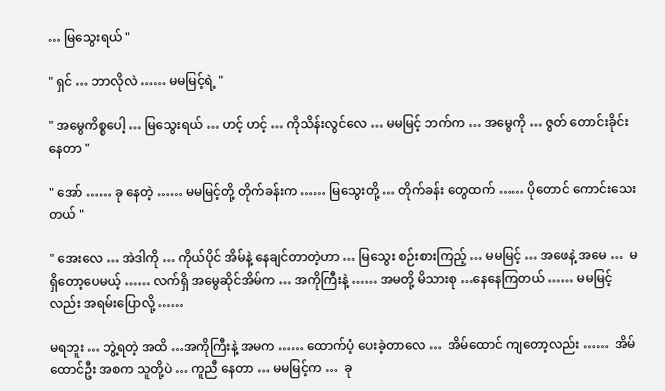… မြသွေးရယ် "

" ရှင် … ဘာလိုလဲ …… မမမြင့်ရဲ့ "

" အမွေကိစ္စပေါ့ … မြသွေးရယ် … ဟင့် ဟင့် … ကိုသိန်းလွင်လေ … မမမြင့် ဘက်က … အမွေကို … ဇွတ် တောင်းခိုင်းနေတာ "

" အော် …… ခု နေတဲ့ …… မမမြင့်တို့ တိုက်ခန်းက …… မြသွေးတို့ … တိုက်ခန်း တွေထက် …… ပိုတောင် ကောင်းသေးတယ် "

" အေးလေ … အဲဒါကို … ကိုယ်ပိုင် အိမ်နဲ့ နေချင်တာတဲ့ဟာ … မြသွေး စဉ်းစားကြည့် … မမမြင့် … အဖေနဲ့ အမေ …  မရှိတော့ပေမယ့် …… လက်ရှိ အမွေဆိုင်အိမ်က … အကိုကြီးနဲ့ …… အမတို့ မိသားစု …နေနေကြတယ် …… မမမြင့် လည်း အရမ်းပြောလို့ ……

မရဘူး … ဘွဲ့ရတဲ့ အထိ …အကိုကြီးနဲ့ အမက …… ထောက်ပံ့ ပေးခဲ့တာလေ …  အိမ်ထောင် ကျတော့လည်း ……  အိမ်ထောင်ဦး အစက သူတို့ပဲ … ကူညီ နေတာ … မမမြင့်က …  ခု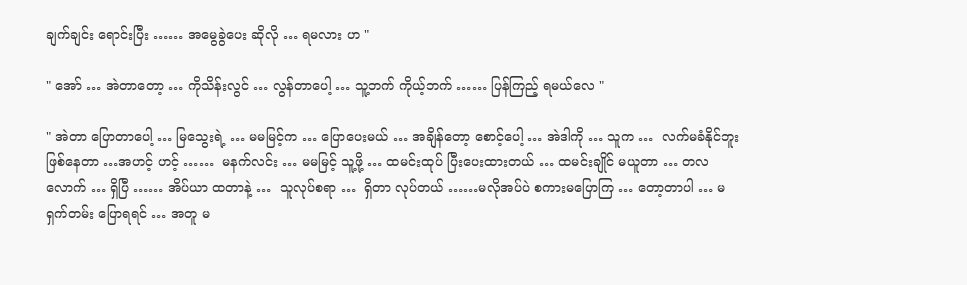ချက်ချင်း ရောင်းပြီး …… အမွေခွဲပေး ဆိုလို … ရမလား ဟ "

" အော် … အဲတာတော့ … ကိုသိန်းလွင် … လွန်တာပေါ့ … သူ့ဘက် ကိုယ့်ဘက် …… ပြန်ကြည့် ရမယ်လေ "

" အဲတာ ပြောတာပေါ့ … မြသွေးရဲ့ … မမမြင့်က … ပြောပေးမယ် … အချိန်တော့ စောင့်ပေါ့ … အဲဒါကို … သူက …  လက်မခံနိုင်ဘူး ဖြစ်နေတာ …အဟင့် ဟင့် ……  မနက်လင်း … မမမြင့် သူ့ဖို့ … ထမင်းထုပ် ပြီးပေးထားတယ် … ထမင်းချိုင် မယူတာ … တလလောက် … ရှိပြီ …… အိပ်ယာ ထတာနဲ့ …  သူလုပ်စရာ …  ရှိတာ လုပ်တယ် ……မလိုအပ်ပဲ စကားမပြောကြ … တော့တာပါ … မရှက်တမ်း ပြောရရင် … အတူ မ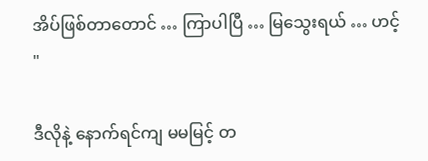အိပ်ဖြစ်တာတောင် … ကြာပါပြီ … မြသွေးရယ် … ဟင့် "

ဒီလိုနဲ့ နောက်ရင်ကျ မမမြင့် တ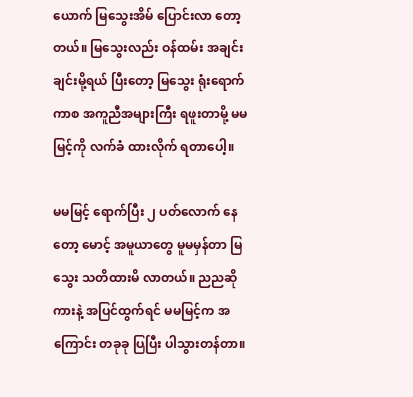ယောက် မြသွေးအိမ် ပြောင်းလာ တော့တယ်။ မြသွေးလည်း ဝန်ထမ်း အချင်းချင်းမို့ရယ် ပြီးတော့ မြသွေး ရုံးရောက်ကာစ အကူညီအများကြီး ရဖူးတာမို့ မမမြင့်ကို လက်ခံ ထားလိုက် ရတာပေါ့။

မမမြင့် ရောက်ပြီး ၂ ပတ်လောက် နေတော့ မောင့် အမူယာတွေ မူမမှန်တာ မြသွေး သတိထားမိ လာတယ်။ ညညဆို ကားနဲ့ အပြင်ထွက်ရင် မမမြင့်က အကြောင်း တခုခု ပြပြီး ပါသွားတန်တာ။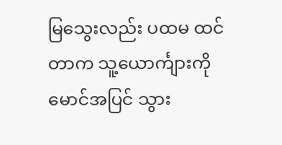မြသွေးလည်း ပထမ ထင်တာက သူ့ယောင်္ကျားကို မောင်အပြင် သွား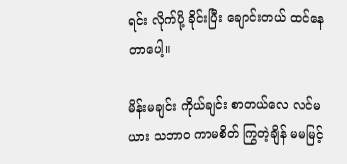ရင်း လိုက်ပို့ ခိုင်းပြီး ချောင်းတယ် ထင်နေတာပေါ့။

မိန်းမချင်း ကိုယ်ချင်း စာတယ်လေ လင်မယား သဘာဝ ကာမစိတ် ကြွတဲ့ချိန် မမမြင့်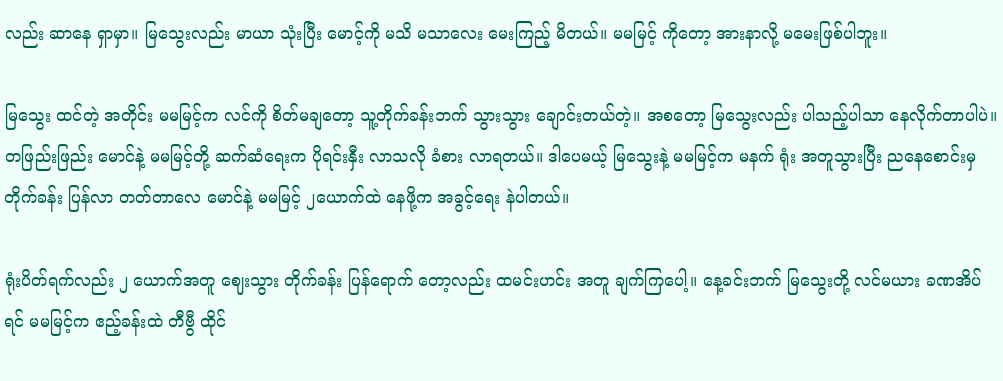လည်း ဆာနေ ရှာမှာ။ မြသွေးလည်း မာယာ သုံးပြီး မောင့်ကို မသိ မသာလေး မေးကြည့် မိတယ်။ မမမြင့် ကိုတော့ အားနာလို့ မမေးဖြစ်ပါဘူး။

မြသွေး ထင်တဲ့ အတိုင်း မမမြင့်က လင်ကို စိတ်မချတော့ သူ့တိုက်ခန်းဘက် သွားသွား ချောင်းတယ်တဲ့။ အစတော့ မြသွေးလည်း ပါသည့်ပါသာ နေလိုက်တာပါပဲ။ တဖြည်းဖြည်း မောင်နဲ့ မမမြင့်တို့ ဆက်ဆံရေးက ပိုရင်းနှီး လာသလို ခံစား လာရတယ်။ ဒါပေမယ့် မြသွေးနဲ့ မမမြင့်က မနက် ရုံး အတူသွားပြီး ညနေစောင်းမှ တိုက်ခန်း ပြန်လာ တတ်တာလေ မောင်နဲ့ မမမြင့် ၂ယောက်ထဲ နေဖို့က အခွင့်ရေး နဲပါတယ်။

ရုံးပိတ်ရက်လည်း ၂ ယောက်အတူ ဈေးသွား တိုက်ခန်း ပြန်ရောက် တော့လည်း ထမင်းဟင်း အတူ ချက်ကြပေါ့။ နေ့ခင်းဘက် မြသွေးတို့ လင်မယား ခဏအိပ်ရင် မမမြင့်က ဧည့်ခန်းထဲ တီဗွီ ထိုင်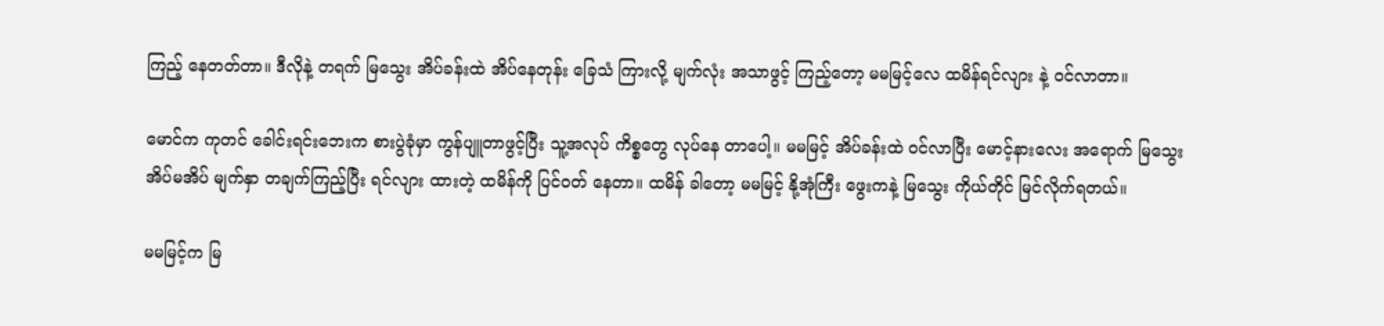ကြည့် နေတတ်တာ။ ဒီလိုနဲ့ တရက် မြသွေး အိပ်ခန်းထဲ အိပ်နေတုန်း ခြေသံ ကြားလို့ မျက်လုံး အသာဖွင့် ကြည့်တော့ မမမြင့်လေ ထမိန်ရင်လျား နဲ့ ဝင်လာတာ။

မောင်က ကုတင် ခေါင်းရင်းဘေးက စားပွဲခုံမှာ ကွန်ပျူတာဖွင့်ပြီး သူ့အလုပ် ကိစ္စတွေ လုပ်နေ တာပေါ့။ မမမြင့် အိပ်ခန်းထဲ ဝင်လာပြီး မောင့်နားလေး အရောက် မြသွေး အိပ်မအိပ် မျက်နှာ တချက်ကြည့်ပြီး ရင်လျား ထားတဲ့ ထမိန်ကို ပြင်ဝတ် နေတာ။ ထမိန် ခါတော့ မမမြင့် နို့အုံကြီး ဖွေးကနဲ့ မြသွေး ကိုယ်တိုင် မြင်လိုက်ရတယ်။

မမမြင့်က မြ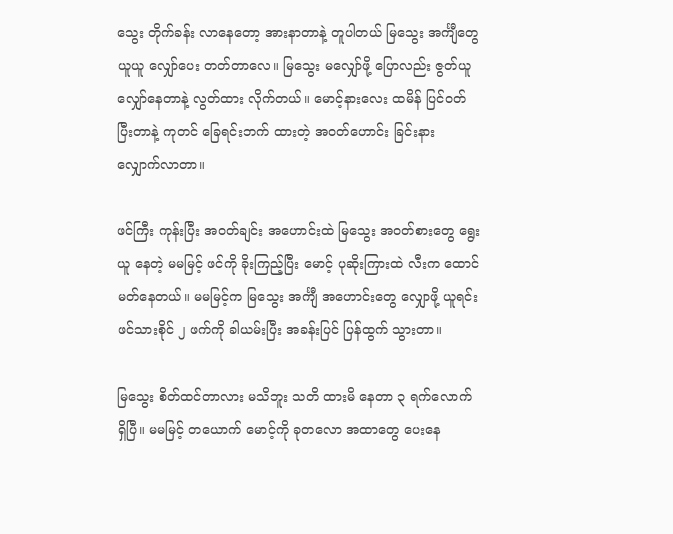သွေး တိုက်ခန်း လာနေတော့ အားနာတာနဲ့ တူပါတယ် မြသွေး အင်္ကျီတွေ ယူယူ လျှော်ပေး တတ်တာလေ။ မြသွေး မလျှော်ဖို့ ပြောလည်း ဇွတ်ယူ လျှော်နေတာနဲ့ လွတ်ထား လိုက်တယ်။ မောင့်နားလေး ထမိန် ပြင်ဝတ် ပြီးတာနဲ့ ကုတင် ခြေရင်းဘက် ထားတဲ့ အဝတ်ဟောင်း ခြင်းနား လျှောက်လာတာ။

ဖင်ကြီး ကုန်းပြီး အဝတ်ချင်း အဟောင်းထဲ မြသွေး အဝတ်စားတွေ ရွေးယူ နေတဲ့ မမမြင့် ဖင်ကို ခိုးကြည့်ပြီး မောင့် ပုဆိုးကြားထဲ လီးက ထောင်မတ်နေတယ်။ မမမြင့်က မြသွေး အင်္ကျီ အဟောင်းတွေ လျှောဖို့ ယူရင်း ဖင်သားစိုင် ၂ ဖက်ကို ခါယမ်းပြီး အခန်းပြင် ပြန်ထွက် သွားတာ။

မြသွေး စိတ်ထင်တာလား မသိဘူး သတိ ထားမိ နေတာ ၃ ရက်လောက် ရှိပြီ။ မမမြင့် တယောက် မောင့်ကို ခုတလော အထာတွေ ပေးနေ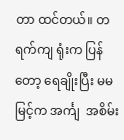တာ ထင်တယ်။ တရက်ကျ ရုံးက ပြန်တော့ ရေချိုးပြီး မမမြင့်က အင်္ကျ  အစိမ်း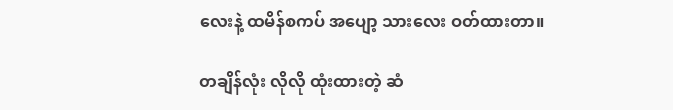လေးနဲ့ ထမိန်စကပ် အပျော့ သားလေး ဝတ်ထားတာ။

တချိန်လုံး လိုလို ထုံးထားတဲ့ ဆံ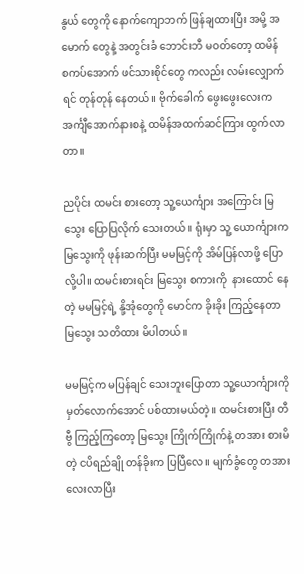နွယ် တွေကို နောက်ကျောဘက် ဖြန်ချထားပြီး အမို့ အမောက် တွေနဲ့ အတွင်းခံ ဘောင်းဘီ မဝတ်တော့ ထမိန် စကပ်အောက် ဖင်သားစိုင်တွေ ကလည်း လမ်းလျှောက် ရင် တုန်တုန် နေတယ်။ ဗိုက်ခေါက် ဖွေးဖွေးလေးက အင်္ကျီအောက်နားစနဲ့ ထမိန်အထက်ဆင်ကြား ထွက်လာတာ။

ညပိုင်း ထမင်း စားတော့ သူ့ယေင်္ကျား အကြောင်း မြသွေး ပြောပြလိုက် သေးတယ်။ ရုံးမှာ သူ့ ယောင်္ကျားက မြသွေးကို ဖုန်းဆက်ပြီး မမမြင့်ကို အိမ်ပြန်လာဖို့ ပြောလို့ပါ။ ထမင်းစားရင်း မြသွေး စကားကို  နားထောင် နေတဲ့ မမမြင့်ရဲ့ နို့အုံတွေကို မောင်က ခိုးခိုး ကြည့်နေတာ မြသွေး သတိထား မိပါတယ်။

မမမြင့်က မပြန်ချင် သေးဘူးပြောတာ သူ့ယောင်္ကျားကို မှတ်လောက်အောင် ပစ်ထားမယ်တဲ့။ ထမင်းစားပြီး တီဗွီ ကြည့်ကြတော့ မြသွေး ကြိုက်ကြိုက်နဲ့ တအား စားမိတဲ့ ငပိရည်ချို တန်ခိုးက ပြပြီလေ။ မျက်ခွံတွေ တအား လေးလာပြီး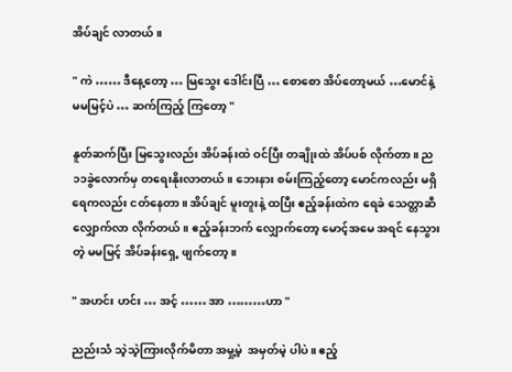အိပ်ချင် လာတယ်။

" ကဲ …… ဒီနေ့တော့ … မြသွေး ဒေါင်းပြီ … စောစော အိပ်တော့မယ် …မောင်နဲ့ မမမြင့်ပဲ … ဆက်ကြည့် ကြတော့ "

နူတ်ဆက်ပြီး မြသွေးလည်း အိပ်ခန်းထဲ ဝင်ပြီး တချိုးထဲ အိပ်ပစ် လိုက်တာ။ ည၁၁ခွဲလောက်မှ တရေးနိုးလာတယ်။ ဘေးနား စမ်းကြည့်တော့ မောင်ကလည်း မရှိ ရေကလည်း ငတ်နေတာ။ အိပ်ချင် မူးတူးနဲ့ ထပြီး ဧည့်ခန်းထဲက ရေခဲ သေတ္တာဆီ လျှောက်လာ လိုက်တယ်။ ဧည့်ခန်းဘက် လျှောက်တော့ မောင့်အမေ အရင် နေသွားတဲ့ မမမြင့် အိပ်ခန်းရှေ့ ဖျက်တော့။

" အဟင်း ဟင်း … အင့် …… အာ ………ဟာ "

ညည်းသံ သဲ့သဲ့ကြားလိုက်မိတာ အမှု့မဲ့  အမှတ်မဲ့ ပါပဲ။ ဧည့်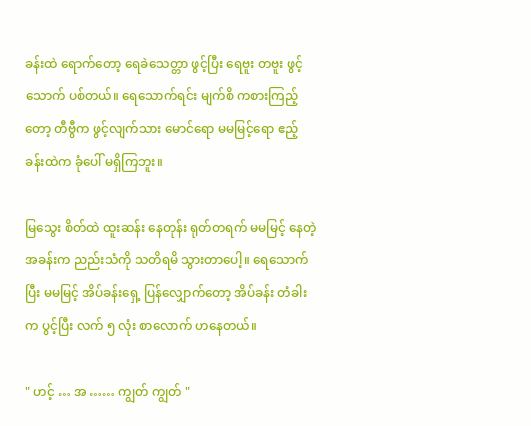ခန်းထဲ ရောက်တော့ ရေခဲသေတ္တာ ဖွင့်ပြီး ရေဗူး တဗူး ဖွင့်သောက် ပစ်တယ်။ ရေသောက်ရင်း မျက်စိ ကစားကြည့်တော့ တီဗွီက ဖွင့်လျက်သား မောင်ရော မမမြင့်ရော ဧည့်ခန်းထဲက ခုံပေါ် မရှိကြဘူး။

မြသွေး စိတ်ထဲ ထူးဆန်း နေတုန်း ရုတ်တရက် မမမြင့် နေတဲ့ အခန်းက ညည်းသံကို သတိရမိ သွားတာပေါ့။ ရေသောက်ပြီး မမမြင့် အိပ်ခန်းရှေ့ ပြန်လျှောက်တော့ အိပ်ခန်း တံခါးက ပွင့်ပြီး လက် ၅ လုံး စာလောက် ဟနေတယ်။

" ဟင့် … အ …… ကျွတ် ကျွတ် "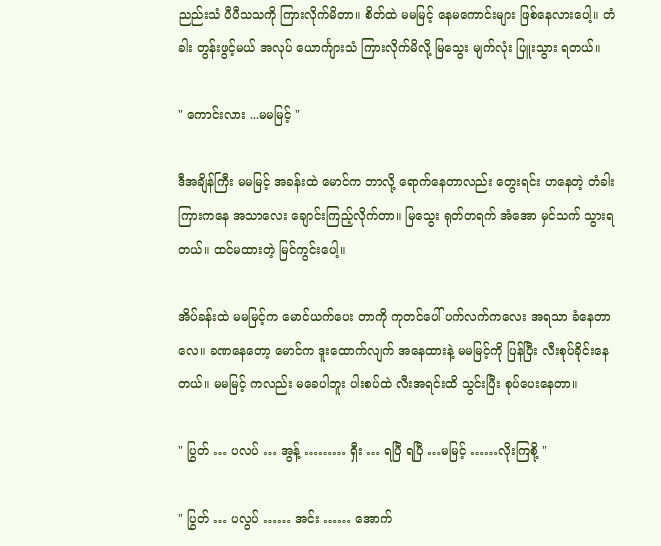ညည်းသံ ပီပီသသကို ကြားလိုက်မိတာ။ စိတ်ထဲ မမမြင့် နေမကောင်းများ ဖြစ်နေလားပေါ့။ တံခါး တွန်းဖွင့်မယ် အလုပ် ယောင်္ကျားသံ ကြားလိုက်မိလို့ မြသွေး မျက်လုံး ပြူးသွား ရတယ်။

" ကောင်းလား ...မမမြင့် "

ဒီအချိန်ကြီး မမမြင့် အခန်းထဲ မောင်က ဘာလို့ ရောက်နေတာလည်း တွေးရင်း ဟနေတဲ့ တံခါး ကြားကနေ အသာလေး ချောင်းကြည့်လိုက်တာ။ မြသွေး ရုတ်တရက် အံအော မှင်သက် သွားရတယ်။ ထင်မထားတဲ့ မြင်ကွင်းပေါ့။

အိပ်ခန်းထဲ မမမြင့်က မောင်ယက်ပေး တာကို ကုတင်ပေါ် ပက်လက်ကလေး အရသာ ခံနေတာလေ။ ခဏနေတော့ မောင်က ဒူးထောက်လျက် အနေထားနဲ့ မမမြင့်ကို ပြန်ပြီး လီးစုပ်ခိုင်းနေတယ်။ မမမြင့် ကလည်း မခေပါဘူး ပါးစပ်ထဲ လီးအရင်းထိ သွင်းပြီး စုပ်ပေးနေတာ။

" ပြွတ် … ပလပ် … အွန့် ……… ရှီး … ရပြီ ရပြီ …မမြင့် ……လိုးကြစို့ "

" ပြွတ် … ပလွပ် …… အင်း …… အောက်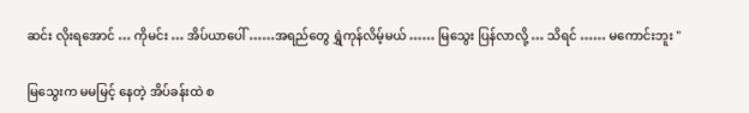ဆင်း လိုးရအောင် … ကိုမင်း … အိပ်ယာပေါ် ……အရည်တွေ ရွှဲကုန်လိမ့်မယ် …… မြသွေး ပြန်လာလို့ … သိရင် …… မကောင်းဘူး "

မြသွေးက မမမြင့် နေတဲ့ အိပ်ခန်းထဲ စ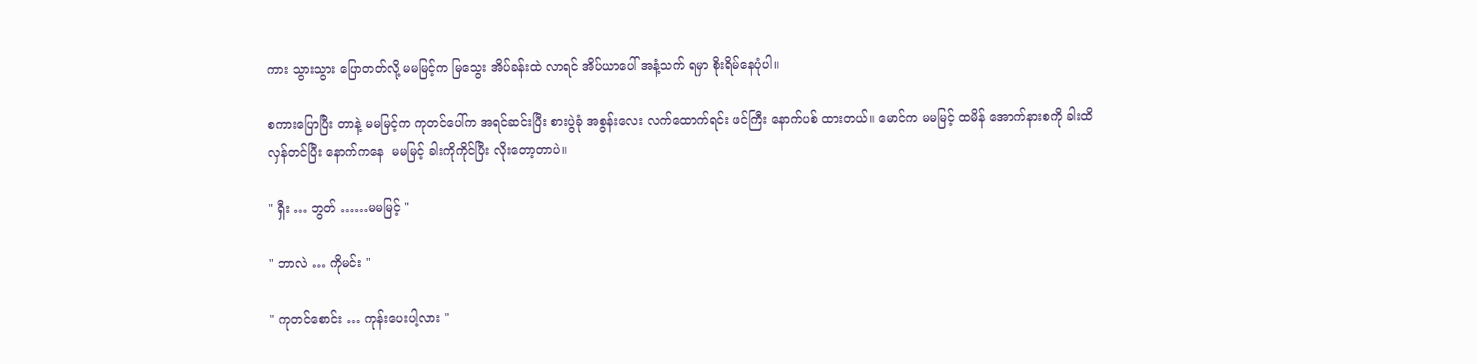ကား သွားသွား ပြောတတ်လို့ မမမြင့်က မြသွေး အိပ်ခန်းထဲ လာရင် အိပ်ယာပေါ် အနံ့သက် ရမှာ စိုးရိမ်နေပုံပါ။

စကားပြောပြီး တာနဲ့ မမမြင့်က ကုတင်ပေါ်က အရင်ဆင်းပြီး စားပွဲခုံ အစွန်းလေး လက်ထောက်ရင်း ဖင်ကြီး နောက်ပစ် ထားတယ်။ မောင်က မမမြင့် ထမိန် အောက်နားစကို ခါးထိ လှန်တင်ပြီး နောက်ကနေ  မမမြင့် ခါးကိုကိုင်ပြီး လိုးတော့တာပဲ။

" ရှီး … ဘွတ် ……မမမြင့် "

" ဘာလဲ … ကိုမင်း "

" ကုတင်စောင်း … ကုန်းပေးပါ့လား "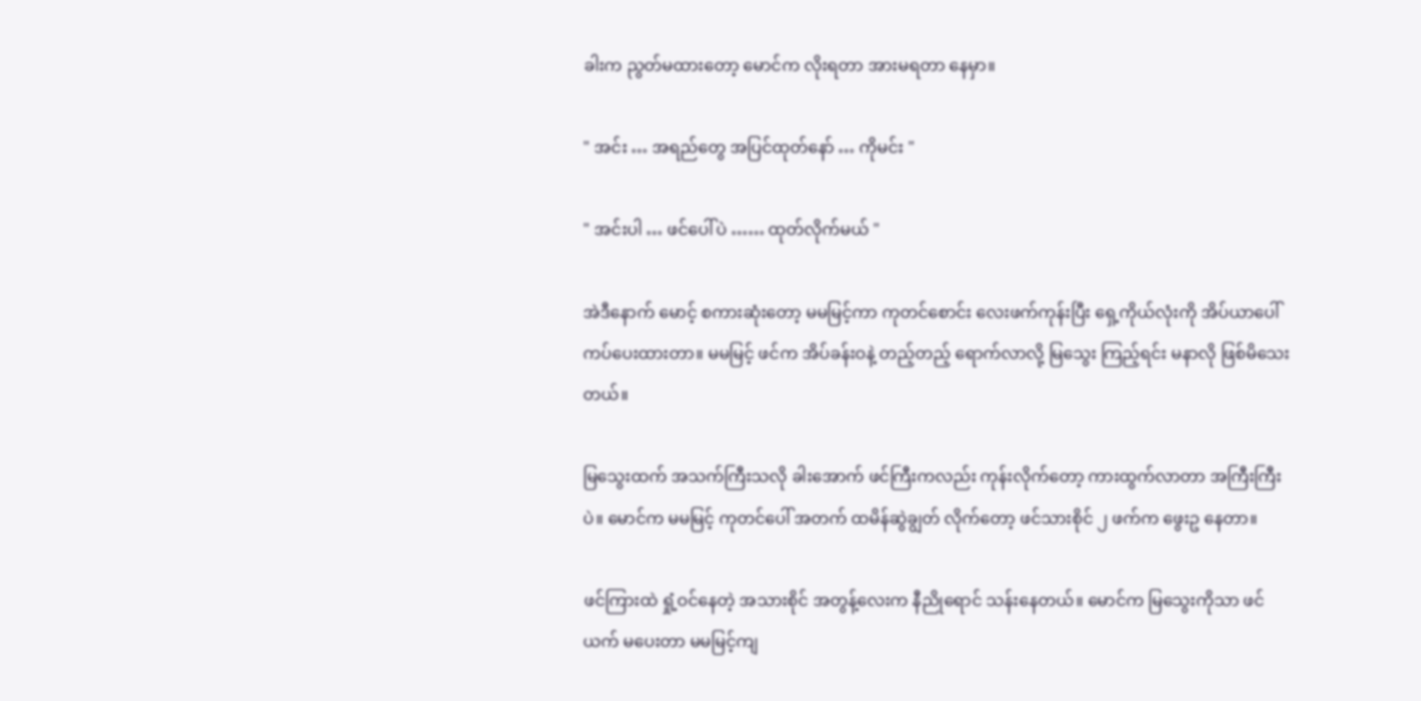ခါးက ညွတ်မထားတော့ မောင်က လိုးရတာ အားမရတာ နေမှာ။

" အင်း … အရည်တွေ အပြင်ထုတ်နော် … ကိုမင်း "

" အင်းပါ … ဖင်ပေါ်ပဲ …… ထုတ်လိုက်မယ် "

အဲဒီနောက် မောင့် စကားဆုံးတော့ မမမြင့်ကာ ကုတင်စောင်း လေးဖက်ကုန်းပြီး ရှေ့ကိုယ်လုံးကို အိပ်ယာပေါ် ကပ်ပေးထားတာ။ မမမြင့် ဖင်က အိပ်ခန်းဝနဲ့ တည့်တည့် ရောက်လာလို့ မြသွေး ကြည့်ရင်း မနာလို ဖြစ်မိသေးတယ်။

မြသွေးထက် အသက်ကြီးသလို ခါးအောက် ဖင်ကြီးကလည်း ကုန်းလိုက်တော့ ကားထွက်လာတာ အကြီးကြီးပဲ။ မောင်က မမမြင့် ကုတင်ပေါ် အတက် ထမိန်ဆွဲချွတ် လိုက်တော့ ဖင်သားစိုင် ၂ ဖက်က ဖွေးဥ နေတာ။

ဖင်ကြားထဲ ရှုံ့ဝင်နေတဲ့ အသားစိုင် အတွန့်လေးက နီညိုရောင် သန်းနေတယ်။ မောင်က မြသွေးကိုသာ ဖင်ယက် မပေးတာ မမမြင့်ကျ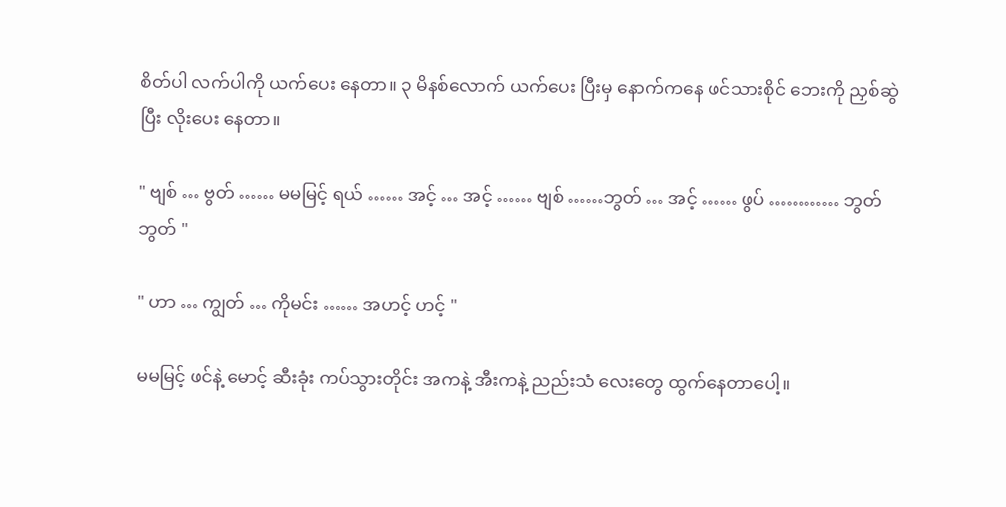စိတ်ပါ လက်ပါကို ယက်ပေး နေတာ။ ၃ မိနစ်လောက် ယက်ပေး ပြီးမှ နောက်ကနေ ဖင်သားစိုင် ဘေးကို ညှစ်ဆွဲပြီး လိုးပေး နေတာ။

" ဗျစ် … ဗွတ် …… မမမြင့် ရယ် …… အင့် … အင့် …… ဗျစ် ……ဘွတ် … အင့် …… ဖွပ် ………… ဘွတ်  ဘွတ် "

" ဟာ … ကျွတ် … ကိုမင်း …… အဟင့် ဟင့် "

မမမြင့် ဖင်နဲ့ မောင့် ဆီးခုံး ကပ်သွားတိုင်း အကနဲ့ အီးကနဲ့ ညည်းသံ လေးတွေ ထွက်နေတာပေါ့။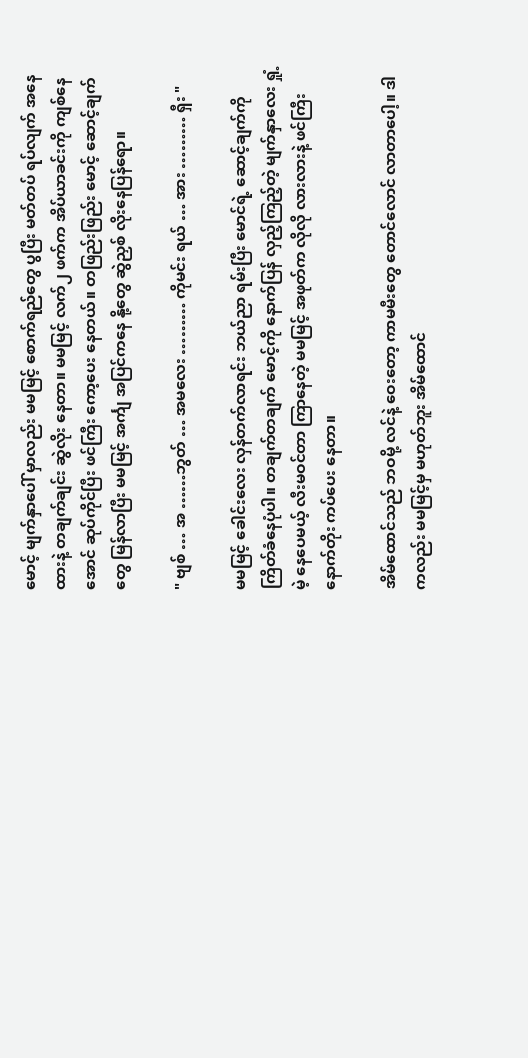မောင့် မျက်နှာပေါ် မှာလည်း မမမြင့် စောက်ရည်တွေ ပွပြီး မတ်တပ် ရပ်လျက် အနေထားနဲ့ တချက်ချင်း ဆွဲလိုး နေတာ။ မမမြင့် လက်၂ ဖက်က အိပ်ယာခင်းကို ကျစ်နေအောင် ဆုပ်ကိုင်ပြီး ဖင်ကြီး ကော့ပေး နေတယ်။ တဖြည်းဖြည်း မောင့် ဆောင့်ချက်တွေ မြန်လာပြီး မမမြင့် အင်္ကျ အပြင်ကနေ နို့တွေ ဆွဲညှစ် လိုးနေပြန်ရော။

" ဗျစ် … အ ……ဘွတ် … အမလေး ……… ကိုမင်း ရယ် … အား ……… ရှီး "

မမမြင့် ခေါင်းလေး လှန်တက်လာရင်း ဘယ်ညာ ရမ်းပြီး မောင်ရဲ့ ဆောင့်ချက်ကို ကြိတ်ခံနေပုံပါ။ တချက်တချက် မောင့်ကို နောက်ပြန် လှည့်ကြည့်တဲ့ မျက်နှာလေး ရှုံ့မဲ့ နေပေမယ့် လီးမဝင်တာ ကြာနေတဲ့ မမမြင့် အဖုတ်က လိုလို လားလားနဲ့ ဖင်ကြီး နောက်တိုး ကပ်ပေး နေတာ။

အိမ်ထောင်သည် ဘဝမို့ လင်နဲ့ ဝေးတော့ ကာမမီးတွေ တောင်လောင် လာတာပေါ့။ ဒါကလည်း မမမြင့်မှ မဟုတ်ဘူး အိမ်ထောင်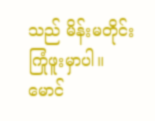သည် မိန်းမတိုင်း ကြုံဖူးမှာပါ။ မောင်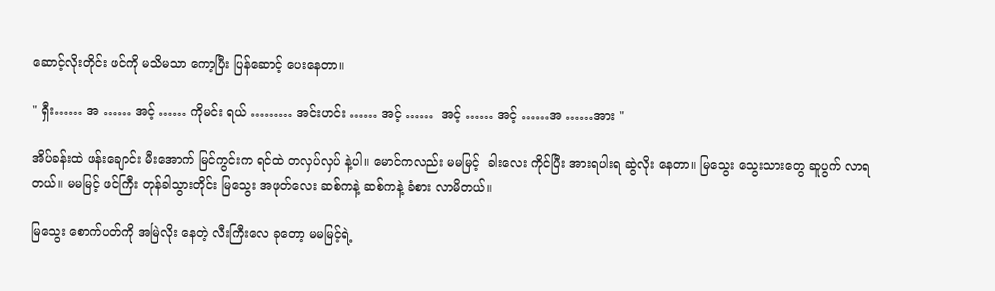ဆောင့်လိုးတိုင်း ဖင်ကို မသိမသာ ကော့ပြီး ပြန်ဆောင့် ပေးနေတာ။

" ရှီး…… အ …… အင့် …… ကိုမင်း ရယ် ……… အင်းဟင်း …… အင့် ……  အင့် …… အင့် ……အ ……အား "

အိပ်ခန်းထဲ ဖန်းချောင်း မီးအောက် မြင်ကွင်းက ရင်ထဲ တလှပ်လှပ် နဲ့ပါ။ မောင်ကလည်း မမမြင့်  ခါးလေး ကိုင်ပြီး အားရပါးရ ဆွဲလိုး နေတာ။ မြသွေး သွေးသားတွေ ဆူပွက် လာရတယ်။ မမမြင့် ဖင်ကြီး တုန်ခါသွားတိုင်း မြသွေး အဖုတ်လေး ဆစ်ကနဲ့ ဆစ်ကနဲ့ ခံစား လာမိတယ်။

မြသွေး စောက်ပတ်ကို အမြဲလိုး နေတဲ့ လီးကြီးလေ ခုတော့ မမမြင့်ရဲ့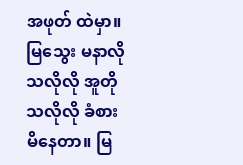အဖုတ် ထဲမှာ။ မြသွေး မနာလို သလိုလို အူတို သလိုလို ခံစား မိနေတာ။ မြ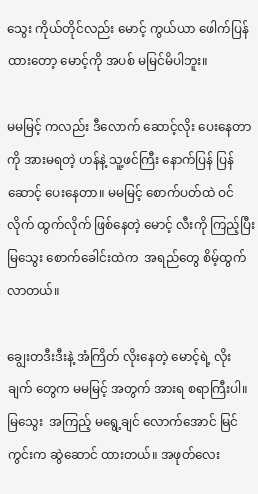သွေး ကိုယ်တိုင်လည်း မောင့် ကွယ်ယာ ဖေါက်ပြန်ထားတော့ မောင့်ကို အပစ် မမြင်မိပါဘူး။

မမမြင့် ကလည်း ဒီလောက် ဆောင့်လိုး ပေးနေတာကို အားမရတဲ့ ဟန်နဲ့ သူ့ဖင်ကြီး နောက်ပြန် ပြန်ဆောင့် ပေးနေတာ။ မမမြင့် စောက်ပတ်ထဲ ဝင်လိုက် ထွက်လိုက် ဖြစ်နေတဲ့ မောင့် လီးကို ကြည့်ပြီး မြသွေး စောက်ခေါင်းထဲက  အရည်တွေ စိမ့်ထွက် လာတယ်။

ချွေးတဒီးဒီးနဲ့ အံကြိတ် လိုးနေတဲ့ မောင့်ရဲ့ လိုးချက် တွေက မမမြင့် အတွက် အားရ စရာကြီးပါ။ မြသွေး  အကြည့် မရွေ့ချင် လောက်အောင် မြင်ကွင်းက ဆွဲဆောင် ထားတယ်။ အဖုတ်လေး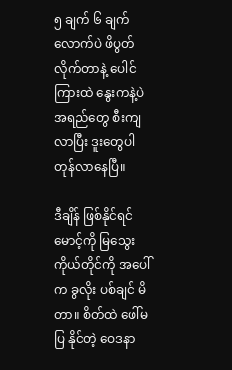၅ ချက် ၆ ချက် လောက်ပဲ ဖိပွတ် လိုက်တာနဲ့ ပေါင်ကြားထဲ နွေးကနဲ့ပဲ အရည်တွေ စီးကျလာပြီး ဒူးတွေပါ တုန်လာနေပြီ။

ဒီချိန် ဖြစ်နိုင်ရင် မောင့်ကို မြသွေး ကိုယ်တိုင်ကို အပေါ်က ခွလိုး ပစ်ချင် မိတာ။ စိတ်ထဲ ဖေါ်မပြ နိုင်တဲ့ ဝေဒနာ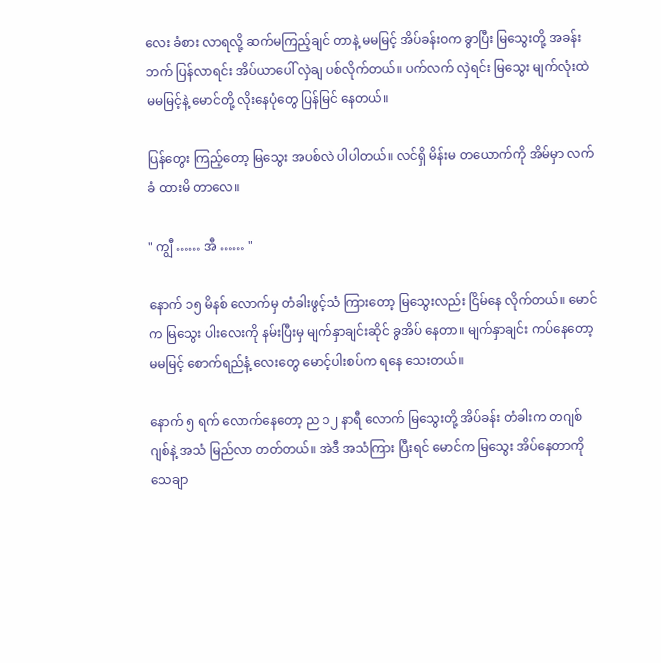လေး ခံစား လာရလို့ ဆက်မကြည့်ချင် တာနဲ့ မမမြင့် အိပ်ခန်းဝက ခွာပြီး မြသွေးတို့ အခန်းဘက် ပြန်လာရင်း အိပ်ယာပေါ် လှဲချ ပစ်လိုက်တယ်။ ပက်လက် လှဲရင်း မြသွေး မျက်လုံးထဲ မမမြင့်နဲ့ မောင်တို့ လိုးနေပုံတွေ ပြန်မြင် နေတယ်။

ပြန်တွေး ကြည့်တော့ မြသွေး အပစ်လဲ ပါပါတယ်။ လင်ရှိ မိန်းမ တယောက်ကို အိမ်မှာ လက်ခံ ထားမိ တာလေ။

" ကျွီ …… အီ …… "

နောက် ၁၅ မိနစ် လောက်မှ တံခါးဖွင့်သံ ကြားတော့ မြသွေးလည်း ငြိမ်နေ လိုက်တယ်။ မောင်က မြသွေး ပါးလေးကို နမ်းပြီးမှ မျက်နှာချင်းဆိုင် ခွအိပ် နေတာ။ မျက်နှာချင်း ကပ်နေတော့ မမမြင့် စောက်ရည်နံ့ လေးတွေ မောင့်ပါးစပ်က ရနေ သေးတယ်။

နောက် ၅ ရက် လောက်နေတော့ ည ၁၂ နာရီ လောက် မြသွေးတို့ အိပ်ခန်း တံခါးက တဂျစ်ဂျစ်နဲ့ အသံ မြည်လာ တတ်တယ်။ အဲဒီ အသံကြား ပြီးရင် မောင်က မြသွေး အိပ်နေတာကို သေချာ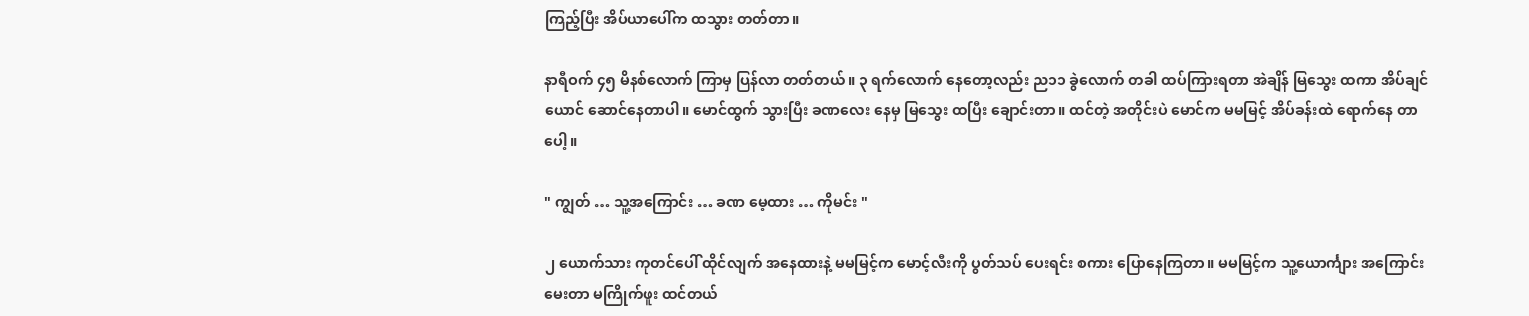ကြည့်ပြီး အိပ်ယာပေါ်က ထသွား တတ်တာ။

နာရီဝက် ၄၅ မိနစ်လောက် ကြာမှ ပြန်လာ တတ်တယ်။ ၃ ရက်လောက် နေတော့လည်း ည၁၁ ခွဲလောက် တခါ ထပ်ကြားရတာ အဲချိန် မြသွေး ထကာ အိပ်ချင်ယောင် ဆောင်နေတာပါ။ မောင်ထွက် သွားပြီး ခဏလေး နေမှ မြသွေး ထပြီး ချောင်းတာ။ ထင်တဲ့ အတိုင်းပဲ မောင်က မမမြင့် အိပ်ခန်းထဲ ရောက်နေ တာပေါ့။

" ကျွတ် … သူ့အကြောင်း … ခဏ မေ့ထား … ကိုမင်း "

၂ ယောက်သား ကုတင်ပေါ် ထိုင်လျက် အနေထားနဲ့ မမမြင့်က မောင့်လီးကို ပွတ်သပ် ပေးရင်း စကား ပြောနေကြတာ။ မမမြင့်က သူ့ယောင်္ကျား အကြောင်း မေးတာ မကြိုက်ဖူး ထင်တယ်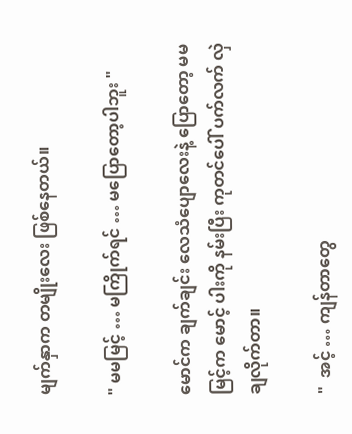မျက်နှာက တမျိုးလေး ဖြစ်နေတယ်။

" မမမြင့် … မကြိုက်ရင် … မပြောတော့ပါဘူး "

မောင်က ချက်ချင်း လေသံပျောလေးနဲ့ ပြောတော့ မမမြင့်က မောင့် ပါးကို နမ်းပြီး ကုတင်ပေါ် ပက်လက် လှဲချလိုက်တာ။

"  အင့် … ကျန်တာတွေ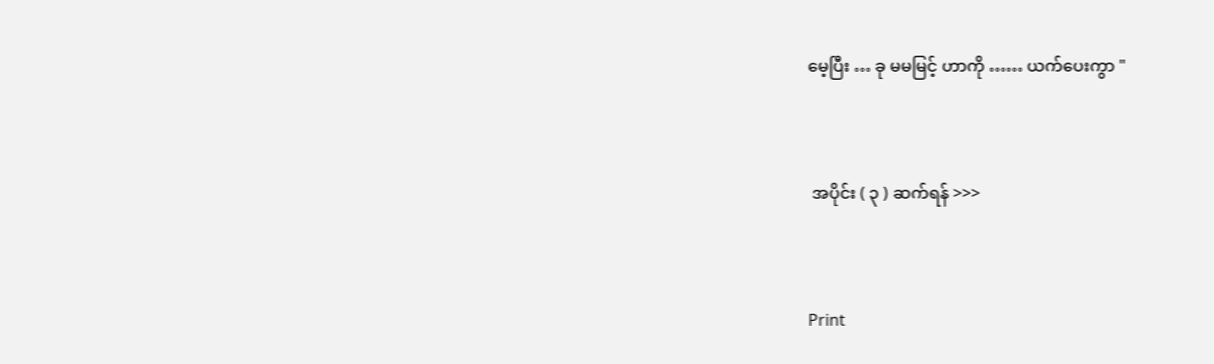မေ့ပြီး … ခု မမမြင့် ဟာကို …… ယက်ပေးကွာ "



 အပိုင်း ( ၃ ) ဆက်ရန် >>>



Print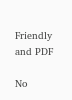Friendly and PDF

No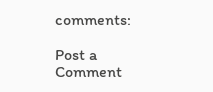comments:

Post a Comment